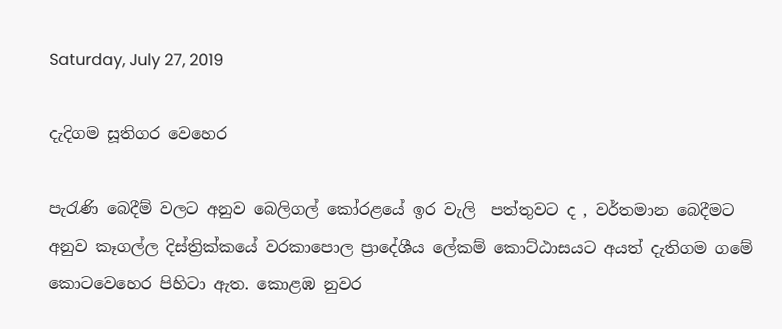Saturday, July 27, 2019

දැදිගම සූතිගර වෙහෙර

පැරැණි බෙදීම් වලට අනුව බෙලිගල් කෝරළයේ ඉර වැලි  පත්තුවට ද , වර්තමාන බෙදීමට අනුව කෑගල්ල දිස්ත්‍රික්කයේ වරකාපොල ප්‍රාදේශීය ලේකම් කොට්ඨාසයට අයත් දැතිගම ගමේ කොටවෙහෙර පිහිටා ඇත. කොළඹ නුවර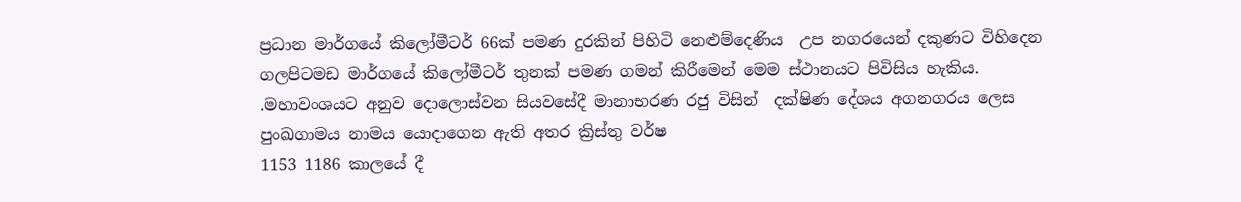ප්‍රධාන මාර්ගයේ කිලෝමීටර් 66ක් පමණ දුරකින් පිහිටි නෙළුම්දෙණිය  උප නගරයෙන් දකුණට විහිදෙන ගලපිටමඩ මාර්ගයේ කිලෝමීටර් තුනක් පමණ ගමන් කිරීමෙන් මෙම ස්ථානයට පිවිසිය හැකිය. .මහාවංශයට අනුව දොලොස්වන සියවසේදී මානාභරණ රජු විසින්  දක්ෂිණ දේශය අගනගරය ලෙස පුංඛගාමය නාමය යොදාගෙන ඇති අතර ක්‍රිස්තු වර්ෂ
1153 1186 කාලයේ දී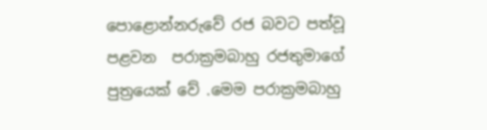පොළොන්නරුවේ රජ බවට පත්වූ පළවන  පරාක්‍රමබාහු රජතුමාගේ පුත්‍රයෙක් වේ .මෙම පරාක්‍රමබාහු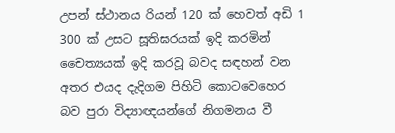උපන් ස්ථානය රියන් 120 ක් හෙවත් අඩි 1 300 ක් උසට සූතිඝරයක් ඉදි කරමින් චෛත්‍යයක් ඉදි කරවූ බවද සඳහන් වන අතර එයද දැදිගම පිහිටි කොටවෙහෙර බව පුරා විද්‍යාඥයන්ගේ නිගමනය වී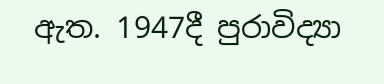ඇත. 1947දී පුරාවිද්‍යා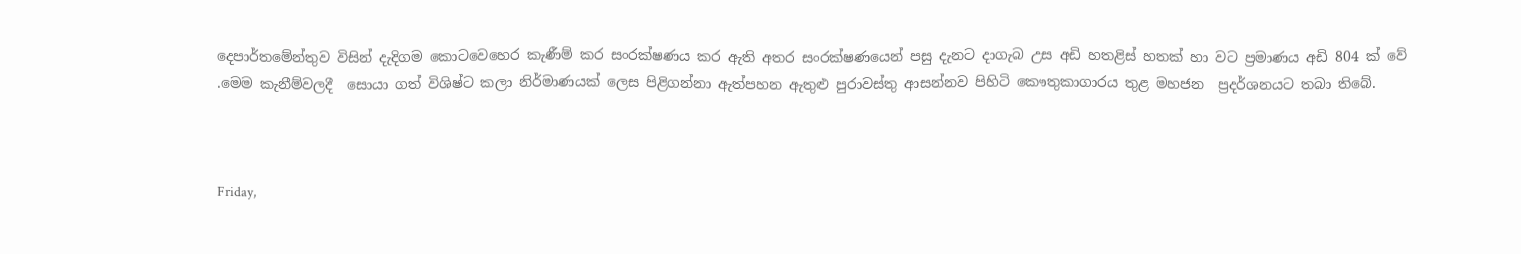දෙපාර්තමේන්තුව විසින් දැදිගම කොටවෙහෙර කැණීම් කර සංරක්ෂණය කර ඇති අතර සංරක්ෂණයෙන් පසු දැනට දාගැබ උස අඩි හතළිස් හතක් හා වට ප්‍රමාණය අඩි 804 ක් වේ .මෙම කැනීම්වලදී  සොයා ගත් විශිෂ්ට කලා නිර්මාණයක් ලෙස පිළිගන්නා ඇත්පහන ඇතුළු පුරාවස්තු ආසන්නව පිහිටි කෞතුකාගාරය තුළ මහජන  ප්‍රදර්ශනයට තබා තිබේ.



Friday,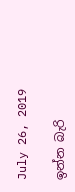July 26, 2019

ඉන්න බැරි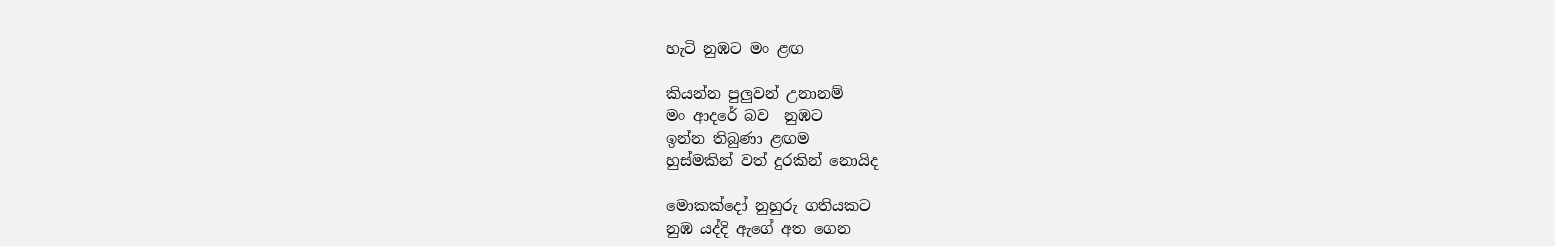හැටි නුඹට මං ළඟ

කියන්න පුලුවන් උනානම්
මං ආදරේ බව  නුඹට
ඉන්න තිබුණා ළඟම
හුස්මකින් වත් දුරකින් නොයිද

මොකක්දෝ නුහුරු ගතියකට
නුඹ යද්දි ඇගේ අත ගෙන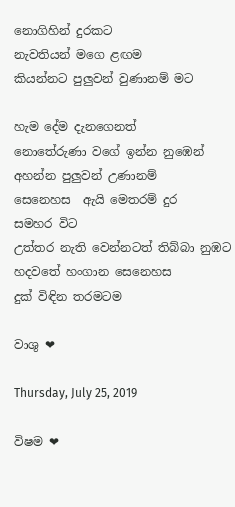නොගිහින් දුරකට
නැවතියන් මගෙ ළඟම
කියන්නට පුලුවන් වුණානම් මට

හැම දේම දැනගෙනත්
නොතේරුණා වගේ ඉන්න නුඹෙන්
අහන්න පුලුවන් උණානම්
සෙනෙහස  ඇයි මෙතරම් දුර
සමහර විට
උත්තර නැති වෙන්නටත් තිබ්බා නුඹට
හදවතේ හංගාන සෙනෙහස
දුක් විඳින තරමටම

වාශු ❤

Thursday, July 25, 2019

විෂම ❤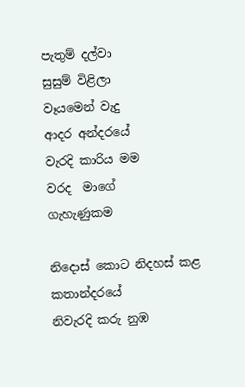පැතුම් දල්වා
සුසුම් විළිලා
වෑයමෙන් වැදු
ආදර අන්දරයේ
වැරදි කාරිය මම
වරද  මාගේ
ගැහැණුකම

නිදොස් කොට නිදහස් කළ
කතාන්දරයේ
නිවැරදි කරු නුඹ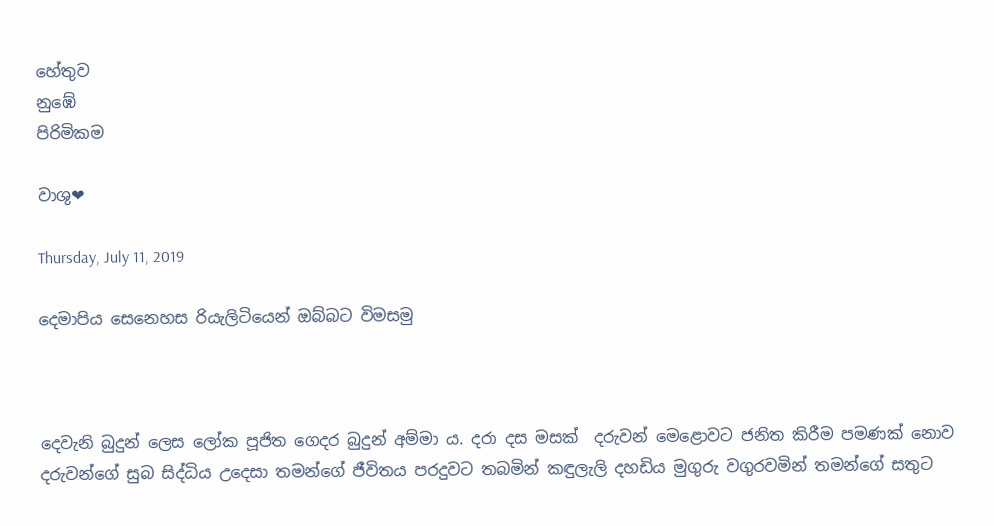හේතුව
නුඹේ
පිරිමිකම

වාශු❤

Thursday, July 11, 2019

දෙමාපිය සෙනෙහස රියැලිටියෙන් ඔබ්බට විමසමු



දෙවැනි බුදුන් ලෙස ලෝක පූජිත ගෙදර බුදුන් අම්මා ය. දරා දස මසක්  දරුවන් මෙළොවට ජනිත කිරීම පමණක් නොව දරුවන්ගේ සුබ සිද්ධිය උදෙසා තමන්ගේ ජීවිතය පරදුවට තබමින් කඳුලැලි දහඩිය මුගුරු වගුරවමින් තමන්ගේ සතුට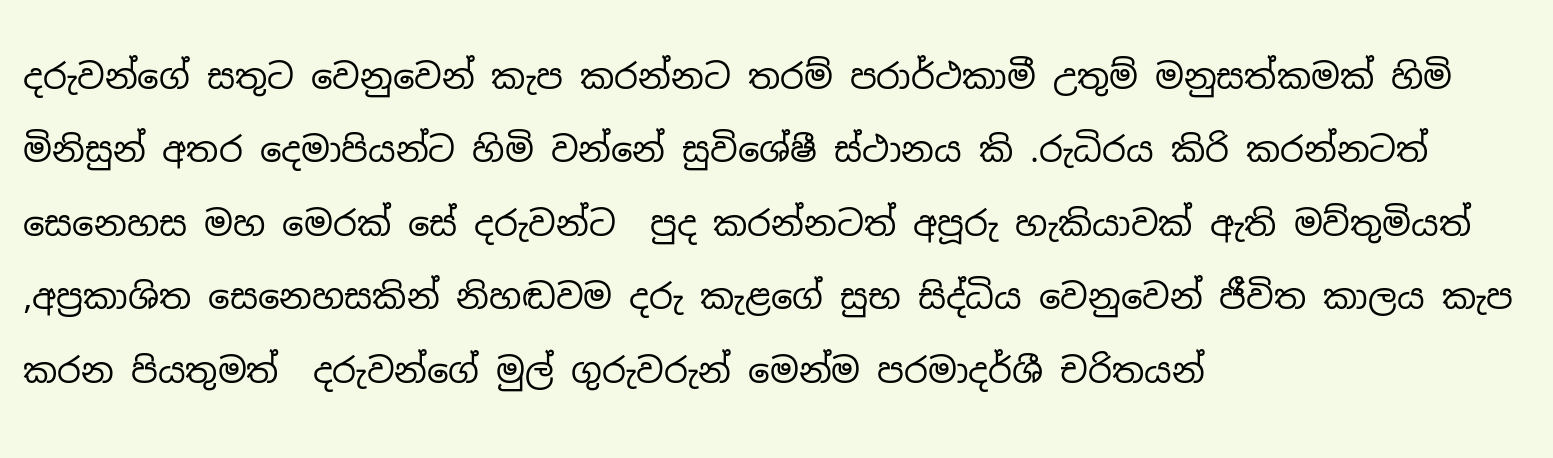දරුවන්ගේ සතුට වෙනුවෙන් කැප කරන්නට තරම් පරාර්ථකාමී උතුම් මනුසත්කමක් හිමි මිනිසුන් අතර දෙමාපියන්ට හිමි වන්නේ සුවිශේෂී ස්ථානය කි .රුධිරය කිරි කරන්නටත් සෙනෙහස මහ මෙරක් සේ දරුවන්ට  පුද කරන්නටත් අපූරු හැකියාවක් ඇති මව්තුමියත් ,අප්‍රකාශිත සෙනෙහසකින් නිහඬවම දරු කැළගේ සුභ සිද්ධිය වෙනුවෙන් ජීවිත කාලය කැප කරන පියතුමත්  දරුවන්ගේ මුල් ගුරුවරුන් මෙන්ම පරමාදර්ශී චරිතයන්‍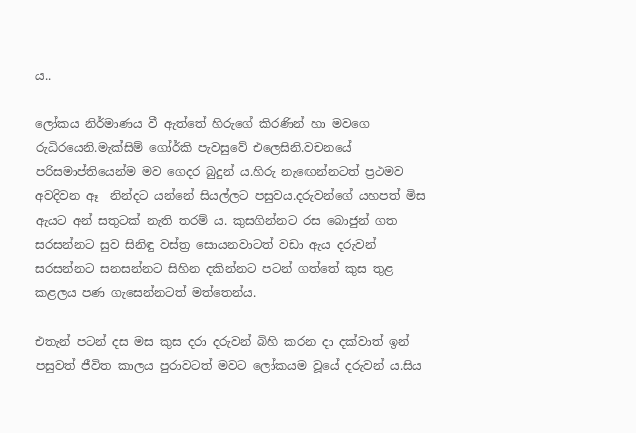ය..

ලෝකය නිර්මාණය වී ඇත්තේ හිරුගේ කිරණින් හා මවගෙ රුධිරයෙනි.මැක්සිම් ගෝර්කි පැවසුවේ එලෙසිනි.වචනයේ පරිසමාප්තියෙන්ම මව ගෙදර බුදුන්‍ ය.හිරු නැඟෙන්නටත් ප්‍රථමව අවදිවන ඈ  නින්දට යන්නේ සියල්ලට පසුවය.දරුවන්ගේ යහපත් මිස ඇයට අන් සතුටක් නැති තරම් ය. කුසගින්නට රස බොජුන් ගත සරසන්නට සුව සිනිඳු වස්ත්‍ර සොයනවාටත් වඩා ඇය දරුවන් සරසන්නට සනසන්නට සිහින දකින්නට පටන් ගත්තේ කුස තුළ කළලය පණ ගැසෙන්නටත් මත්තෙන්ය.

එතැන් පටන් දස මස කුස දරා දරුවන් බිහි කරන දා දක්වාත් ඉන් පසුවත් ජීවිත කාලය පුරාවටත් මවට ලෝකයම වූයේ දරුවන්‍ ය.සිය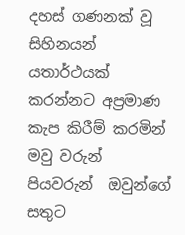දහස් ගණනක් වූ සිහිනයන් යතාර්ථයක් කරන්නට අප්‍රමාණ කැප කිරීම් කරමින් මවු වරුන් පියවරුන්  ඔවුන්ගේ සතුට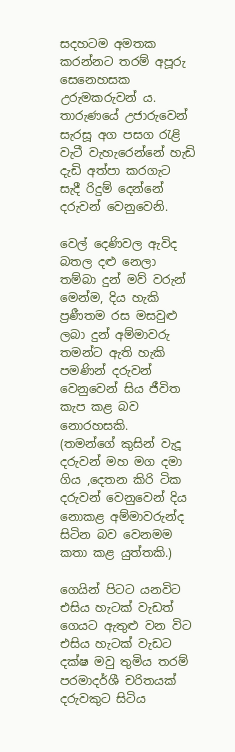සදහටම අමතක කරන්නට තරම් අපූරු සෙනෙහසක උරුමකරුවන්‍ ය. තාරුණයේ උජාරුවෙන් සැරසූ අග පසග රැළි වැටී වැහැරෙන්නේ හැඩි දැඩි අත්පා කරගැට සැදී රිදුම් දෙන්නේ දරුවන් වෙනුවෙනි.

වෙල් දෙණිවල ඇවිද බතල දළු නෙලා තම්බා දුන් මව් වරුන් මෙන්ම, දිය හැකි ප්‍රණීතම රස මසවුළු ලබා දුන් අම්මාවරු තමන්ට ඇති හැකි පමණින් දරුවන් වෙනුවෙන් සිය ජීවිත කැප කළ බව නොරහසකි.
(තමන්ගේ කුසින් වැදූ දරුවන් මහ මග දමා ගිය ,දෙතන කිරි ටික දරුවන් වෙනුවෙන් දිය නොකළ අම්මාවරුන්ද සිටින බව වෙනමම කතා කළ යුත්තකි.)

ගෙයින් පිටට යනවිට එසිය හැටක් වැඩත් ගෙයට ඇතුළු වන විට එසිය හැටක් වැඩට දක්ෂ මවු තුමිය තරම් පරමාදර්ශී චරිතයක් දරුවකුට සිටිය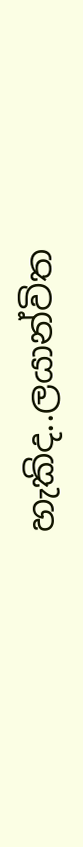හැකිද..ලයාන්විත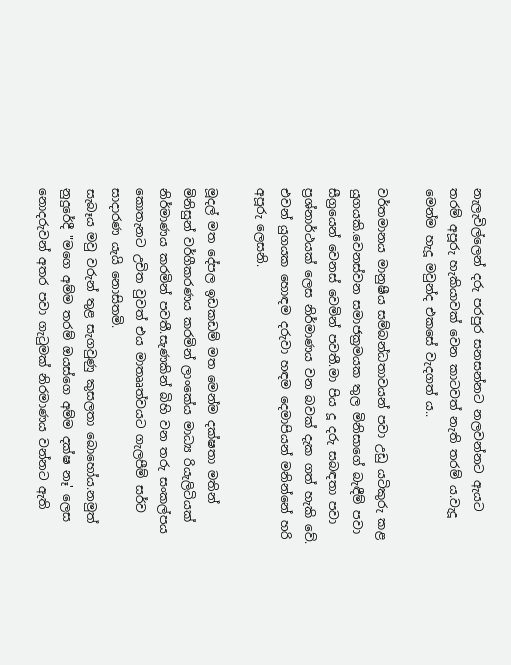නැලැවිල්ලෙන් දරු පරපුර සනසන්නට නලවන්නට ඇයට තරම් අපූරු හැකියාවක් වෙන කාටවත් නැති තරම්‍ ය.වැදූ මෙන්ම හැදූ මවුන්ද එකසේ වැදගත්‍ ය..

වර්තමානය මානුෂීය සම්බන්ධතාවයන් පවා උඩු යටිකුරු කළ යුගයකි.වෙනස්වන සමාජක්‍රමයක තුල මිනිසාගේ බැඳීම් පවා සීග්‍රයෙන් වෙනස් වෙමින් පවතී.මා පිය දූ දරු සබඳතා පවා ප්‍රශ්නාර්ථයක් ලෙස නිර්මාණය වන බවක් දැක ගත් හැකි වේ.
එවන් යුගයක හොඳම දරුවා හඳම දෙමාපියන් මනින්නේ හරි අපූරු ලෙසනි.

මූදල් මත දේපල ඉඩකඩම් මත මෙන්ම දක්ෂතා මතින් මිනිසුන් වර්ගීකරණය කරමින් ලාංකේය මාධ්‍ය රියැලිටියක් නිර්මාණය කරමින් පවතී.සැණකින් බිහි වන තරු සංකල්පය කොතැනට උචිත වුවත් එය මාතෲත්වයට ගැලපීම් සර්ව සාදාරණ යැයි නොසිතමි.
සැබෑය මවු වරුන් තුළ සැගවුණු කුසලතා බොහෝය.නමුත් නුදුරේදී "මගෙ අම්ම තරම් ඔයස්ගෙ අම්ම දක්ෂ නෑ' ලෙස නොදරුවන් අතර පවා ගැටුමක් නිරමාණය වන්නට ඇති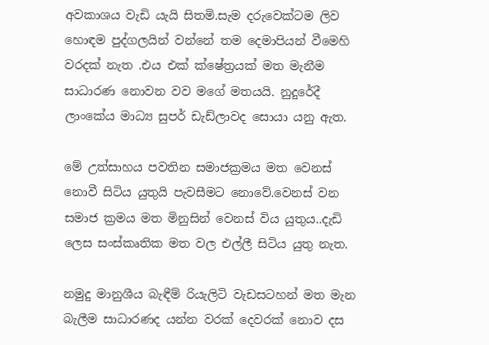අවකාශය වැඩි යැයි සිතමි.සැම දරුවෙක්ටම ලිව හොඳම පුද්ගලයින් වන්නේ තම දෙමාපියන් වීමෙහි වරදක් නැත .එය එක් ක්ෂේත්‍රයක් මත මැනීම සාධාරණ නොවන වව මගේ මතයයි. නුදුරේදී ලාංකේය මාධ්‍ය සුපර් ඩැඩ්ලාවද සොයා යනු ඇත.

මේ උත්සාහය පවතින සමාජක්‍රමය මත වෙනස් නොවී සිටිය යුතුයි පැවසීමට නොවේ.වෙනස් වන සමාජ ක්‍රමය මත මිනුසින් වෙනස් විය යුතුය..දැඩි ලෙස සංස්කෘතික මත වල එල්ලී සිටිය යුතු නැත.

නමුදු මානුශීය බැඳීම් රියැලිටි වැඩසටහන් මත මැන බැලීම සාධාරණද යන්න වරක් දෙවරක් නොව දස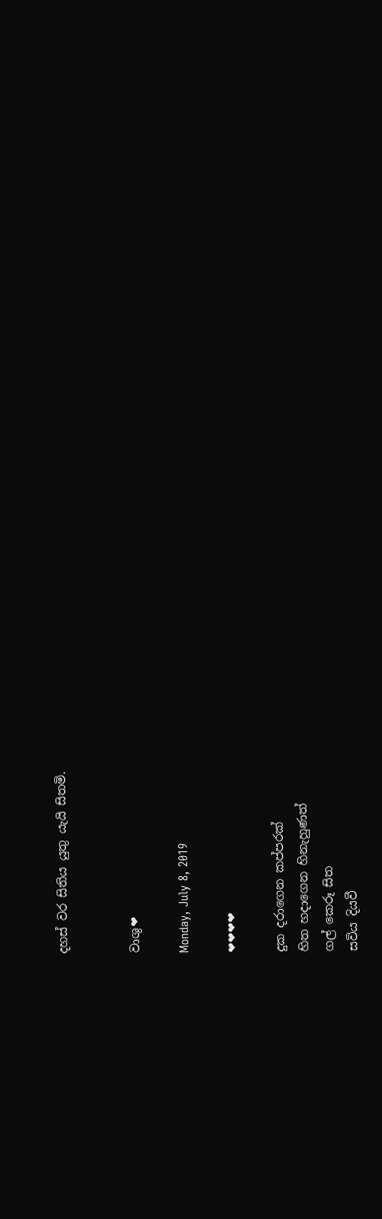දහස් වර සිතිය යුතු යැයි සිතමි.


වාශු❤

Monday, July 8, 2019

❤❤❤❤

දුක දරාගෙන කප්පරක්
හිත හදාගෙන හිනැහුණත්
ගල් කෙරූ සිත
සවිය දියවී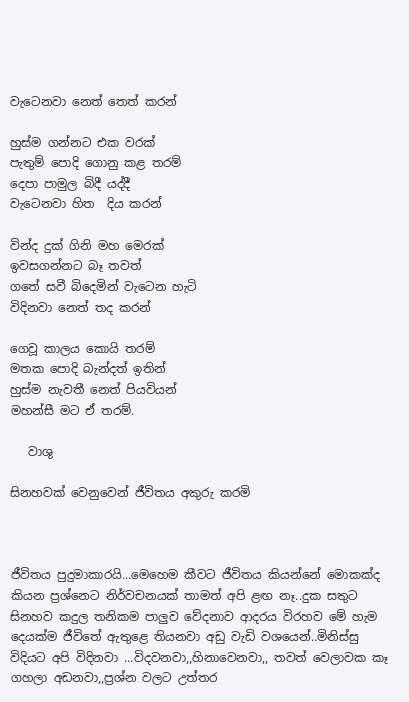වැටෙනවා නෙත් තෙත් කරන්

හුස්ම ගන්නට එක වරක්
පැතුම් පොදි ගොනු කළ තරම්
දෙපා පාමුල බිදී යද්දී
වැටෙනවා හිත  දිය කරන්

වින්ද දුක් ගිනි මහ මෙරක්
ඉවසගන්නට බෑ තවත්
ගතේ සවී බිදෙමින් වැටෙන හැටි
විදිනවා නෙත් තද කරන්

ගෙවූ කාලය කොයි තරම්
මතක පොදි බැන්දත් ඉතින්
හුස්ම නැවතී නෙත් පියවියන්
මහන්සී මට ඒ තරම්.

   වාශු

සිනහවක් වෙනුවෙන් ජීවිතය අකුරු කරමි



ජීවිතය පුදුමාකාරයි...මෙහෙම කීවට ජීවිතය කියන්නේ මොකක්ද කියන ප්‍රශ්නෙට නිර්වචනයක් තාමත් අපි ළඟ නෑ..දුක සතුට සිනහව කදුල තනිකම පාලුව වේදනාව ආදරය විරහව මේ හැම දෙයක්ම ජීවිතේ ඇතුළෙ තියනවා අඩු වැඩි වශයෙන්..මිනිස්සු විදියට අපි විදිනවා ...විදවනවා,,හිනාවෙනවා,, තවත් වෙලාවක කෑ ගහලා අඩනවා,,ප්‍රශ්න වලට උත්තර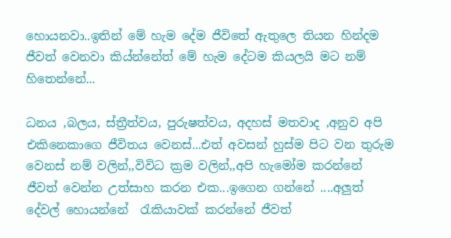හොයනවා..ඉතින් මේ හැම දේම ජීවිතේ ඇතුලෙ තියන හින්දම ජීවත් වෙනවා කිය්න්නේත් මේ හැම දේටම කියලයි මට නම් හිතෙන්නේ...

ධනය ,බලය, ස්ත්‍රීත්වය, පුරුෂත්වය, අදහස් මතවාද ,අනුව අපි එකිනෙකාගෙ ජීවිතය වෙනස්...එත් අවසන් හුස්ම පිට වන තුරුම වෙනස් නම් වලින්,,විවිධ ක්‍රම වලින්,,අපි හැමෝම කරන්නේ ජීවත් වෙන්න උත්සාහ කරන එක...ඉගෙන ගන්නේ ....අලුත් දේවල් හොයන්නේ  රැකියාවක් කරන්නේ ජීවත්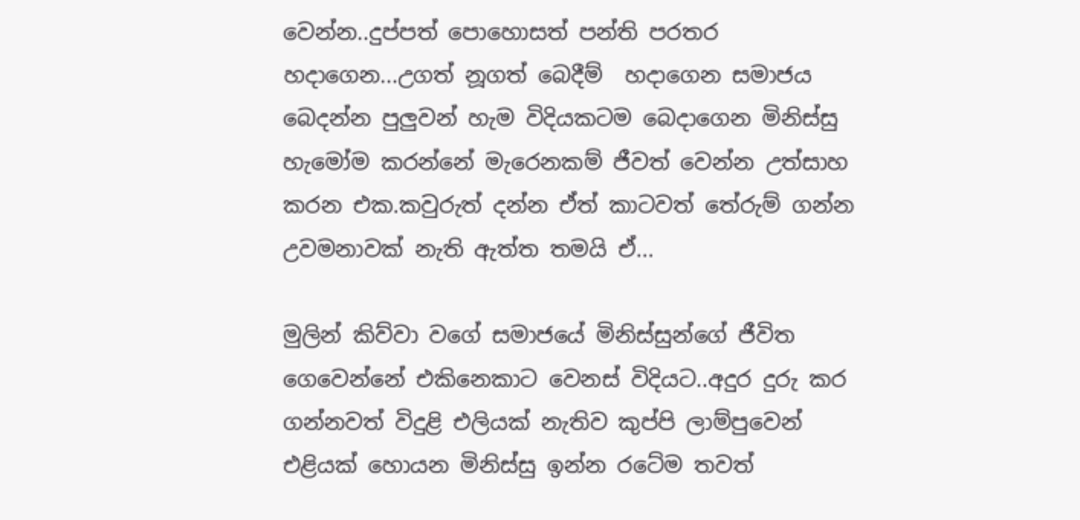වෙන්න..දුප්පත් පොහොසත් පන්ති පරතර හදාගෙන...උගත් නූගත් බෙදීම්  හදාගෙන සමාජය බෙදන්න පුලුවන් හැම විදියකටම බෙදාගෙන මිනිස්සු හැමෝම කරන්නේ මැරෙනකම් ජීවත් වෙන්න උත්සාහ කරන එක.කවුරුත් දන්න ඒත් කාටවත් තේරුම් ගන්න උවමනාවක් නැති ඇත්ත තමයි ඒ...

මුලින් කිව්වා වගේ සමාජයේ මිනිස්සුන්ගේ ජීවිත ගෙවෙන්නේ එකිනෙකාට වෙනස් විදියට..අදුර දුරු කර ගන්නවත් විදුළි එලියක් නැතිව කුප්පි ලාම්පුවෙන් එළියක් හොයන මිනිස්සු ඉන්න රටේම තවත්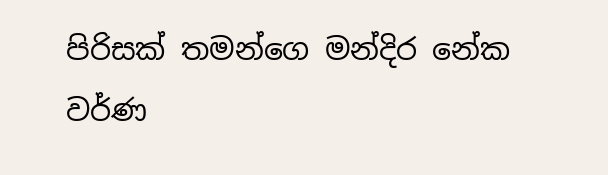පිරිසක් තමන්ගෙ මන්දිර නේක  වර්ණ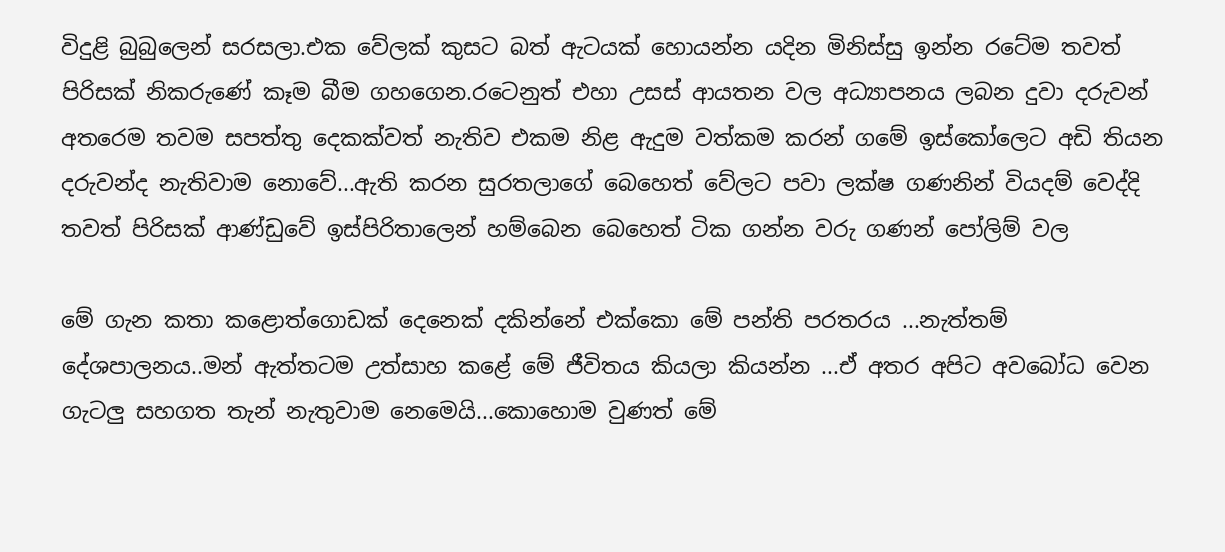විදුළි බුබුලෙන් සරසලා.එක වේලක් කුසට බත් ඇටයක් හොයන්න යදින මිනිස්සු ඉන්න රටේම තවත් පිරිසක් නිකරුණේ කෑම බීම ගහගෙන.රටෙනුත් එහා උසස් ආයතන වල අධ්‍යාපනය ලබන දුවා දරුවන් අතරෙම තවම සපත්තු දෙකක්වත් නැතිව එකම නිළ ඇදුම වත්කම කරන් ගමේ ඉස්කෝලෙට අඩි තියන දරුවන්ද නැතිවාම නොවේ...ඇති කරන සුරතලාගේ බෙහෙත් වේලට පවා ලක්ෂ ගණනින් වියදම් වෙද්දි තවත් පිරිසක් ආණ්ඩුවේ ඉස්පිරිතාලෙන් හම්බෙන බෙහෙත් ටික ගන්න වරු ගණන් පෝලිම් වල

මේ ගැන කතා කළොත්ගොඩක් දෙනෙක් දකින්නේ එක්කො මේ පන්ති පරතරය ...නැත්තම් දේශපාලනය..මන් ඇත්තටම උත්සාහ කළේ මේ ජීවිතය කියලා කියන්න ...ඒ අතර අපිට අවබෝධ වෙන ගැටලු සහගත තැන් නැතුවාම නෙමෙයි...කොහොම වුණත් මේ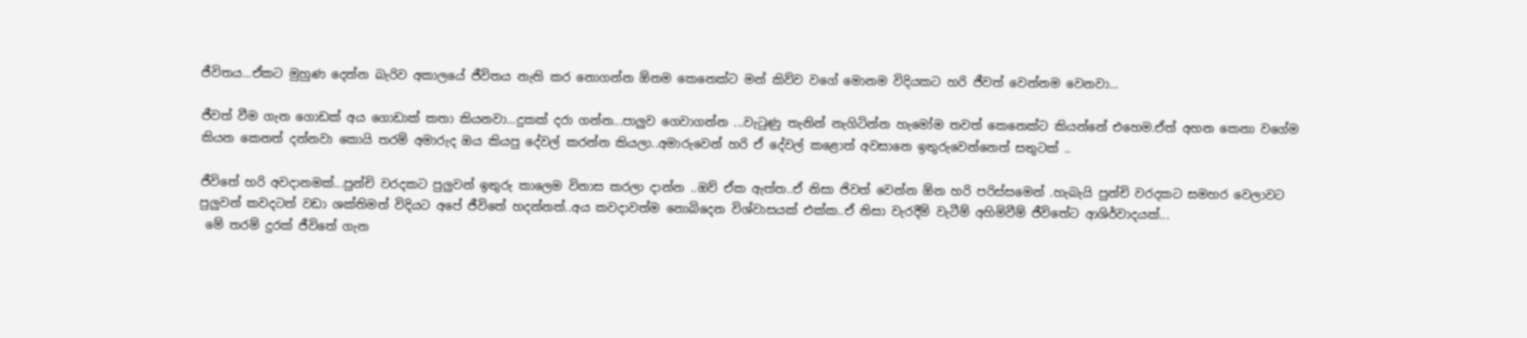ජීවිතය...ඒකට මුහුණ දෙන්න බැරිව අකාලයේ ජීවිතය නැති කර නොගන්න ඕනම කෙනෙක්ට මන් කිව්ව වගේ මොනම විදියකට හරි ජීවත් වෙන්නම වෙනවා...

ජීවත් වීම ගැන ගොඩක් අය ගොඩාක් කතා කියනවා...දුකක් දරා ගන්න...පාලුව ගෙවාගන්න ...වැටුණු තැනින් නැගිටින්න හැමෝම තවත් කෙනෙක්ට කියන්නේ එහෙම.ඒත් අහන කෙනා වගේම කියන කෙනත් දන්නවා කොයි තරම් අමාරුද ඔය කියපු දේවල් කරන්න කියලා..අමාරුවෙන් හරි ඒ දේවල් කළොත් අවසානෙ ඉතුරුවෙන්නෙත් සතුටක් ..

ජීවිතේ හරි අවදානමක්...පුන්චි වරදකට පුලුවන් ඉතුරු කාලෙම විනාස කරලා දාන්න ..ඔව් ඒක ඇත්ත..ඒ නිසා ජිවත් වෙන්න ඕන හරි පරිස්සමෙන් .හැබැයි පුන්චි වරදකට සමහර වෙලාවට පුලුවන් කවදටත් වඩා ශක්තිමත් විදියට අපේ ජීවිතේ හදන්නත්..අය කවදාවත්ම නොබිදෙන විශ්වාසයක් එක්ක..ඒ නිසා වැරදීම් වැටීම් අහිමිවීම් ජීවිතේට ආශිර්වාදයක්...
 මේ තරම් දුරක් ජීවිතේ ගැන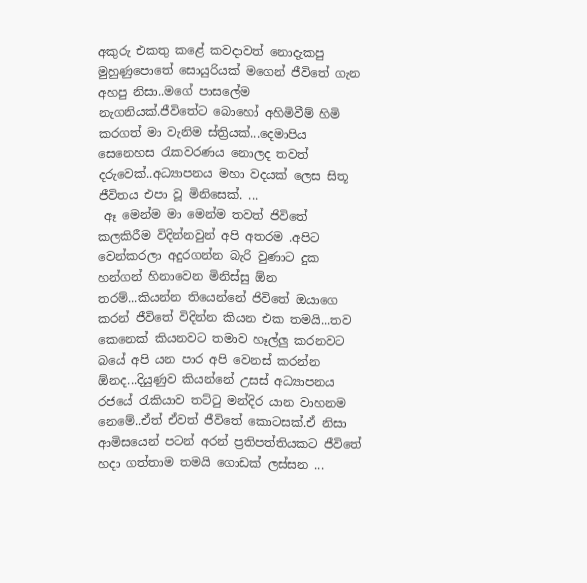අකුරු එකතු කළේ කවදාවත් නොදැකපු මුහුණුපොතේ සොයුරියක් මගෙන් ජීවිතේ ගැන අහපු නිසා..මගේ පාසලේම නැගනියක්.ජීවිතේට බොහෝ අහිමිවීම් හිමි කරගත් මා වැනිම ස්ත්‍රියක්...දෙමාපිය සෙනෙහස රැකවරණය නොලද තවත් දරුවෙක්..අධ්‍යාපනය මහා වදයක් ලෙස සිතූ ජීවිතය එපා වූ මිනිසෙක්. ...
 ඈ මෙන්ම මා මෙන්ම තවත් ජිවිතේ කලකිරීම විදින්නවුන් අපි අතරම .අපිට  වෙන්කරලා අදුරගන්න බැරි වුණාට දුක හන්ගන් හිනාවෙන මිනිස්සු ඕන තරම්...කියන්න තියෙන්නේ ජිවිතේ ඔයාගෙ කරන් ජීවිතේ විදින්න කියන එක තමයි...තව කෙනෙක් කියනවට තමාව හෑල්ලු කරනවට බයේ අපි යන පාර අපි වෙනස් කරන්න ඕනද...දියුණුව කියන්නේ උසස් අධ්‍යාපනය රජයේ රැකියාව තට්ටු මන්දිර යාන වාහනම නෙමේ..ඒත් ඒවත් ජීවිතේ කොටසක්.ඒ නිසා ආමිසයෙන් පටන් අරන් ප්‍රතිපත්තියකට ජීවිතේ හදා ගත්තාම තමයි ගොඩක් ලස්සන ...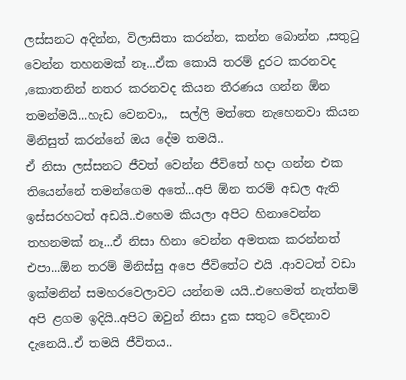ලස්සනට අදින්න, විලාසිතා කරන්න, කන්න බොන්න ,සතුටු වෙන්න තහනමක් නෑ...ඒක කොයි තරම් දුරට කරනවද ,කොතනින් නතර කරනවද කියන තීරණය ගන්න ඕන තමන්මයි...හැඩ වෙනවා,,  සල්ලි මත්තෙ නැහෙනවා කියන මිනිසුත් කරන්නේ ඔය දේම තමයි..
ඒ නිසා ලස්සනට ජීවත් වෙන්න ජීවිතේ හදා ගන්න එක තියෙන්නේ තමන්ගෙම අතේ...අපි ඕන තරම් අඩල ඇති ඉස්සරහටත් අඩයි..එහෙම කියලා අපිට හිනාවෙන්න තහනමක් නෑ...ඒ නිසා හිනා වෙන්න අමතක කරන්නත් එපා...ඕන තරම් මිනිස්සු අපෙ ජීවිතේට එයි .ආවටත් වඩා ඉක්මනින් සමහරවෙලාවට යන්නම යයි..එහෙමත් නැත්තම් අපි ළගම ඉදියි..අපිට ඔවුන් නිසා දුක සතුට වේදනාව දැනෙයි..ඒ තමයි ජීවිතය..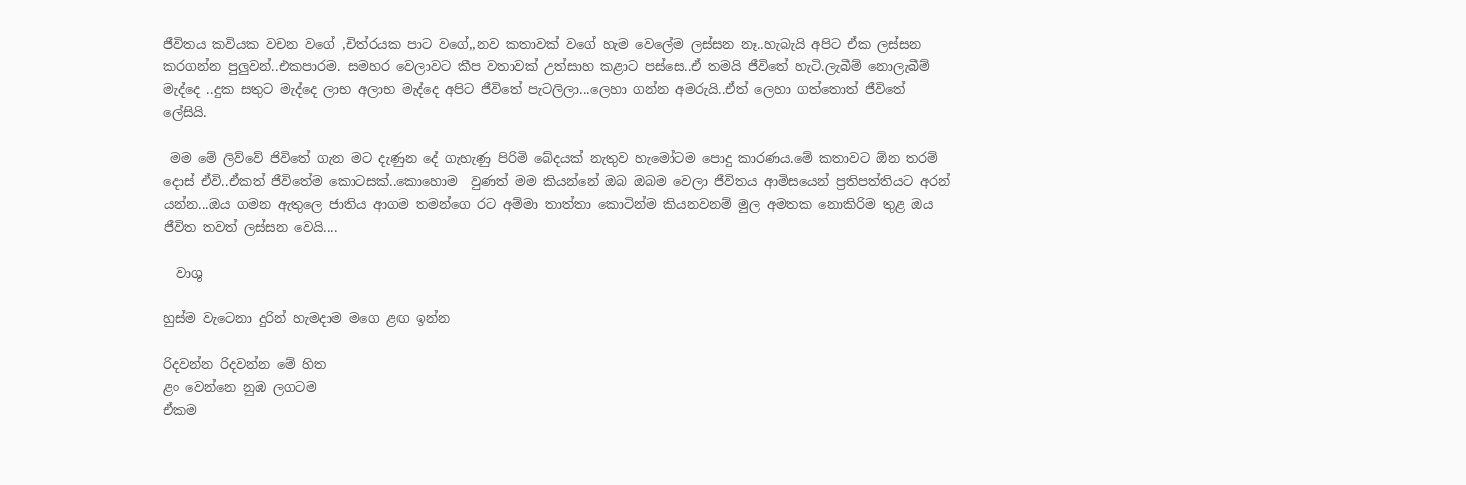ජීවිතය කවියක වචන වගේ ,චිත්රයක පාට වගේ,,නව කතාවක් වගේ හැම වෙලේම ලස්සන නෑ..හැබැයි අපිට ඒක ලස්සන කරගන්න පුලුවන්..එකපාරම. සමහර වෙලාවට කීප වතාවක් උත්සාහ කළාට පස්සෙ..ඒ තමයි ජීවිතේ හැටි.ලැබීම් නොලැබීම් මැද්දෙ ..දුක සතුට මැද්දෙ ලාභ අලාභ මැද්දෙ අපිට ජීවිතේ පැටලිලා...ලෙහා ගන්න අමරුයි..ඒත් ලෙහා ගත්තොත් ජීවිතේ ලේසියි.

 මම මේ ලිව්වේ ජිවිතේ ගැන මට දැණුන දේ ගැහැණු පිරිමි බේදයක් නැතුව හැමෝටම පොදු කාරණය.මේ කතාවට ඕන තරම් දොස් ඒවි..ඒකත් ජීවිතේම කොටසක්..කොහොම  වුණත් මම කියන්නේ ඔබ ඔබම වෙලා ජීවිතය ආමිසයෙන් ප්‍රතිපත්තියට අරන් යන්න...ඔය ගමන ඇතුලෙ ජාතිය ආගම තමන්ගෙ රට අම්මා තාත්තා කොටින්ම කියනවනම් මුල අමතක නොකිරිම තුළ ඔය ජීවිත තවත් ලස්සන වෙයි....

  වාශු

හුස්ම වැටෙනා දුරින් හැමදාම මගෙ ළඟ ඉන්න

රිදවන්න රිදවන්න මේ හිත
ළං වෙන්නෙ නුඹ ලගටම
ඒකම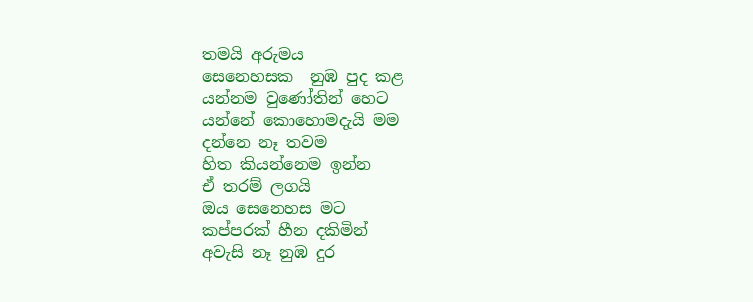තමයි අරුමය
සෙනෙහසක  නුඹ පුද කළ
යන්නම වුණෝතින් හෙට
යන්නේ කොහොමදැයි මම
දන්නෙ නෑ තවම
හිත කියන්නෙම ඉන්න
ඒ තරම් ලගයි
ඔය සෙනෙහස මට
කප්පරක් හීන දකිමින්
අවැසි නෑ නුඹ දුර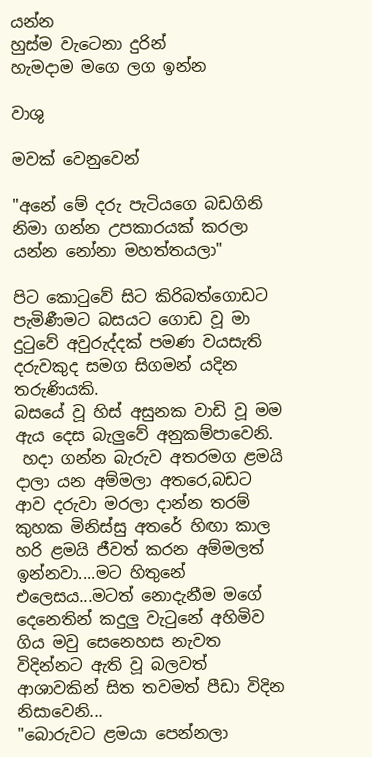යන්න
හුස්ම වැටෙනා දුරින්
හැමදාම මගෙ ලග ඉන්න

වාශු

මවක් වෙනුවෙන්

"අනේ මේ දරු පැටියගෙ බඩගිනි නිමා ගන්න උපකාරයක් කරලා යන්න නෝනා මහත්තයලා"

පිට කොටුවේ සිට කිරිබත්ගොඩට පැමිණීමට බසයට ගොඩ වූ මා දුටුවේ අවුරුද්දක් පමණ වයසැති දරුවකුද සමග සිගමන් යදින තරුණියකි.
බසයේ වූ හිස් අසුනක වාඩි වූ මම ඇය දෙස බැලුවේ අනුකම්පාවෙනි.
 හදා ගන්න බැරුව අතරමග ළමයි දාලා යන අම්මලා අතරෙ,බඩට ආව දරුවා මරලා දාන්න තරම් කුහක මිනිස්සු අතරේ හිඟා කාල හරි ළමයි ජීවත් කරන අම්මලත් ඉන්නවා....මට හිතුනේ එලෙසය...මටත් නොදැනීම මගේ දෙනෙතින් කදුලු වැටුනේ අහිමිව ගිය මවු සෙනෙහස නැවත විදින්නට ඇති වූ බලවත් ආශාවකින් සිත තවමත් පීඩා විදින නිසාවෙනි...
"බොරුවට ළමයා පෙන්නලා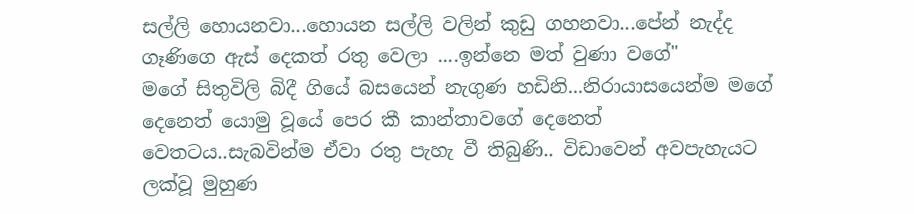සල්ලි හොයනවා...හොයන සල්ලි වලින් කුඩු ගහනවා...පේන් නැද්ද ගෑණිගෙ ඇස් දෙකත් රතු වෙලා ....ඉන්නෙ මත් වුණා වගේ"
මගේ සිතුවිලි බිදී ගියේ බසයෙන් නැගුණ හඩිනි...නිරායාසයෙන්ම මගේ දෙනෙත් යොමු වූයේ පෙර කී කාන්තාවගේ දෙනෙත් වෙතටය..සැබවින්ම ඒවා රතු පැහැ වී තිබුණි.. විඩාවෙන් අවපැහැයට ලක්වූ මුහුණ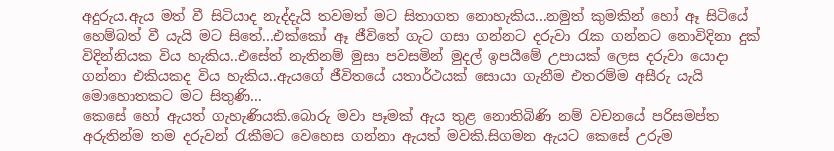අදුරුය.ඇය මත් වී සිටියාද නැද්දැයි තවමත් මට සිතාගත නොහැකිය...නමුත් කුමකින් හෝ ඈ සිටියේ හෙම්බත් වී යැයි මට සිතේ...එක්කෝ ඈ ජීවිතේ ගැට ගසා ගන්නට දරුවා රැක ගන්නට නොවිදිනා දුක් විදින්නියක විය හැකිය..එසේත් නැතිනම් මුසා පවසමින් මුදල් ඉපයීමේ උපායක් ලෙස දරුවා යොදා ගන්නා එකියකද විය හැකිය..ඇයගේ ජීවිතයේ යතාර්ථයක් සොයා ගැනීම එතරම්ම අසීරු යැයි මොහොතකට මට සිතුණි...
කෙසේ හෝ ඇයත් ගැහැණියකි.බොරු මවා පෑමක් ඇය තුළ නොතිබිණි නම් වචනයේ පරිසමප්ත අරුතින්ම තම දරුවන් රැකීමට වෙහෙස ගන්නා ඇයත් මවකි.සිගමන ඇයට කෙසේ උරුම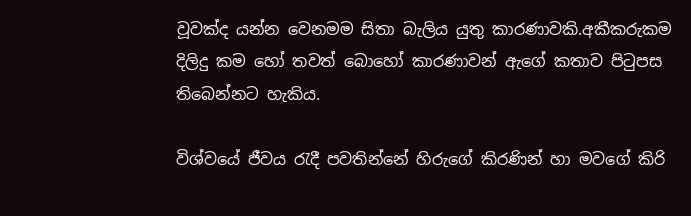වූවක්ද යන්න වෙනමම සිතා බැලිය යුතු කාරණාවකි.අකීකරුකම දිලිදු කම හෝ තවත් බොහෝ කාරණාවන් ඇගේ කතාව පිටුපස තිබෙන්නට හැකිය.

විශ්වයේ ජීවය රැදී පවතින්නේ හිරුගේ කිරණින් හා මවගේ කිරි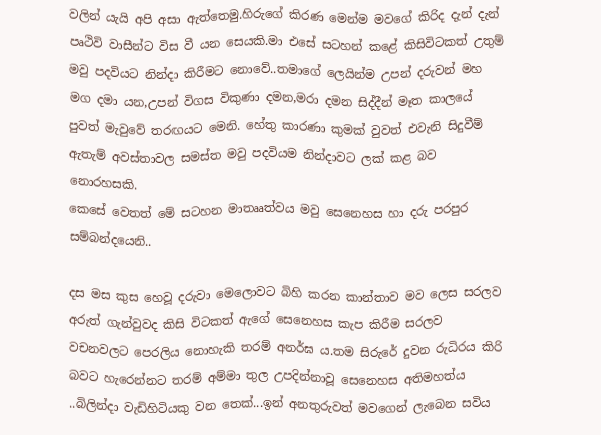වලින්‍ යැයි අපි අසා ඇත්තෙමු.හිරුගේ කිරණ මෙන්ම මවගේ කිරිද දැන් දැන් පෘථිවි වාසීන්ට විස වී යන සෙයකි.මා එසේ සටහන් කළේ කිසිවිටකත් උතුම් මවු පදවියට නින්දා කිරීමට නොවේ..තමාගේ ලෙයින්ම උපන් දරුවන් මහ මග දමා යන,උපන් විගස විකුණා දමන,මරා දමන සිද්දීන් මෑත කාලයේ පුවත් මැවුවේ තරඟයට මෙනි. හේතු කාරණා කුමක් වුවත් එවැනි සිදුවීම් ඇතැම් අවස්තාවල සමස්ත මවු පදවියම නින්දාවට ලක් කළ බව නොරහසකි.
කෙසේ වෙතත් මේ සටහන මාතෲත්වය මවු සෙනෙහස හා දරු පරපුර සම්බන්දයෙනි..

දස මස කුස හෙවූ දරුවා මෙලොවට බිහි කරන කාන්තාව මව ලෙස සරලව අරුත් ගැන්වුවද කිසි විටකත් ඇගේ සෙනෙහස කැප කිරීම සරලව වචනවලට පෙරලිය නොහැකි තරම් අනර්ඝ ය.තම සිරුරේ දුවන රුධිරය කිරි බවට හැරෙන්නට තරම් අම්මා තුල උපදින්නාවූ සෙනෙහස අතිමහත්ය ..බිලින්දා වැඩිහිටියකු වන තෙක්...ඉන් අනතුරුවත් මවගෙන් ලැබෙන සවිය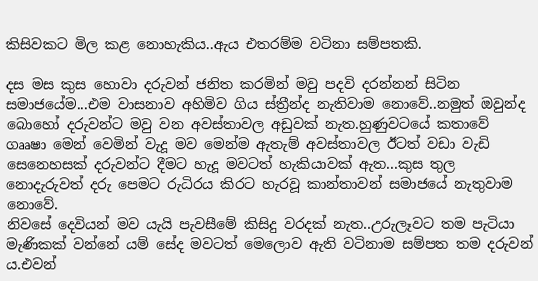කිසිවකට මිල කළ නොහැකිය..ඇය එතරම්ම වටිනා සම්පතකි.

දස මස කුස හොවා දරුවන් ජනිත කරමින් මවු පදවි දරන්නන් සිටින සමාජයේම...එම වාසනාව අහිමිව ගිය ස්ත්‍රීන්ද නැතිවාම නොවේ..නමුත් ඔවුන්ද බොහෝ දරුවන්ට මවු වන අවස්තාවල අඩුවක් නැත.හුණුවටයේ කතාවේ ගෲෂා මෙන් වෙමින් වැදූ මව මෙන්ම ඇතැම් අවස්තාවල ඊටත් වඩා වැඩි සෙනෙහසක් දරුවන්ට දීමට හැදූ මවටත් හැකියාවක් ඇත...කුස තුල නොදැරුවත් දරු පෙමට රුධිරය කිරට හැරවූ කාන්තාවන් සමාජයේ නැතුවාම නොවේ.
නිවසේ දෙවියන් මව යැයි පැවසීමේ කිසිදු වරදක් නැත..උරුලෑවට තම පැටියා මැණිකක් වන්නේ යම් සේද මවටත් මෙලොව ඇති වටිනාම සම්පත තම දරුවන්‍ ය.එවන්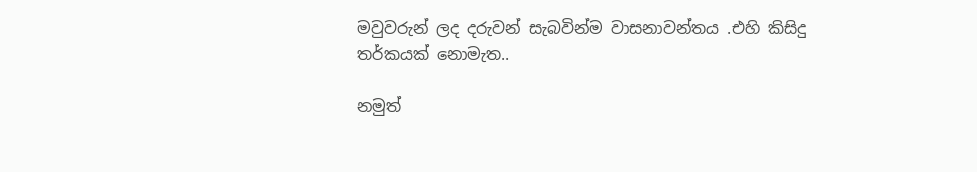මවුවරුන් ලද දරුවන් සැබවින්ම වාසනාවන්තය .එහි කිසිදු තර්කයක් නොමැත..

නමුත්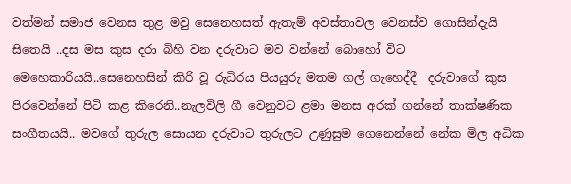වත්මන් සමාජ වෙනස තුළ මවු සෙනෙහසත් ඇතැම් අවස්තාවල වෙනස්ව ගොසින්දැයි සිතෙයි ..දස මස කුස දරා බිහි වන දරුවාට මව වන්නේ බොහෝ විට මෙහෙකාරියයි..සෙනෙහසින් කිරි වූ රුධිරය පියයුරු මතම ගල් ගැහෙද්දී  දරුවාගේ කුස පිරවෙන්නේ පිටි කළ කිරෙනි..නැලවිලි ගී වෙනුවට ළමා මනස අරක් ගන්නේ තාක්ෂණික සංගීතයයි.. මවගේ තුරුල සොයන දරුවාට තුරුලට උණුසුම ගෙනෙන්නේ නේක මිල අධික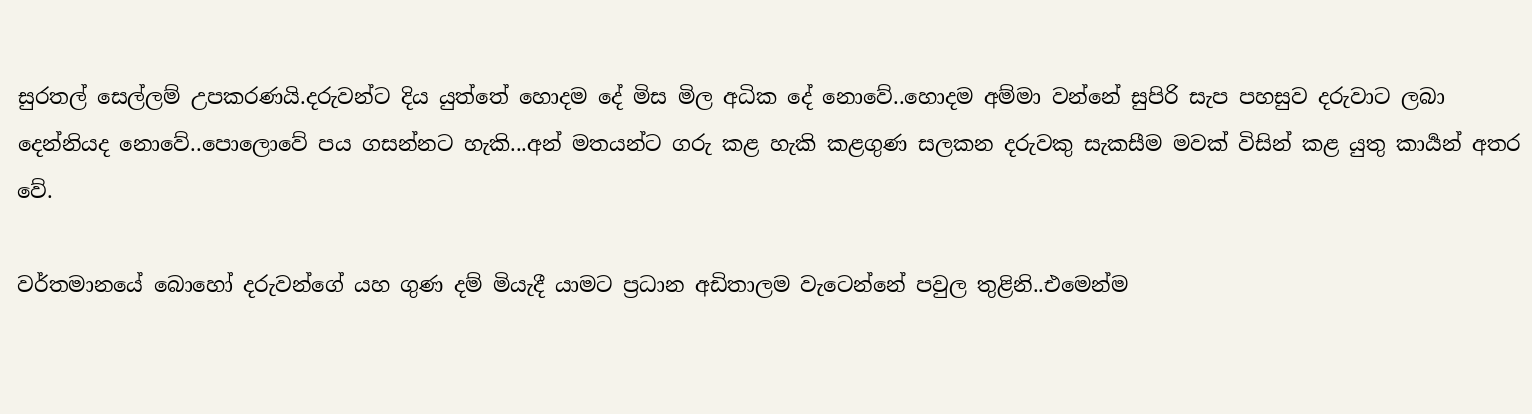සුරතල් සෙල්ලම් උපකරණයි.දරුවන්ට දිය යුත්තේ හොදම දේ මිස මිල අධික දේ නොවේ..හොදම අම්මා වන්නේ සුපිරි සැප පහසුව දරුවාට ලබා දෙන්නියද නොවේ..පොලොවේ පය ගසන්නට හැකි...අන් මතයන්ට ගරු කළ හැකි කළගුණ සලකන දරුවකු සැකසීම මවක් විසින් කළ යුතු කාර්‍යන් අතර වේ.

වර්තමානයේ බොහෝ දරුවන්ගේ යහ ගුණ දම් මියැදී යාමට ප්‍රධාන අඩිතාලම වැටෙන්නේ පවුල තුළිනි..එමෙන්ම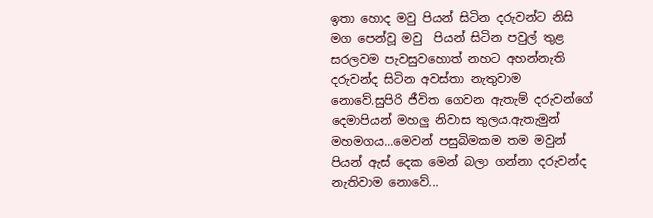ඉතා හොද මවු පියන් සිටින දරුවන්ට නිසි මග පෙන්වූ මවු  පියන් සිටින පවුල් තුළ සරලවම පැවසුවහොත් නහට අහන්නැති දරුවන්ද සිටින අවස්තා නැතුවාම නොවේ.සුපිරි ජීවිත ගෙවන ඇතැම් දරුවන්ගේ දෙමාපියන් මහලු නිවාස තුලය.ඇතැමුන් මහමගය...මෙවන් පසුබිමකම තම මවුන් පියන් ඇස් දෙක මෙන් බලා ගන්නා දරුවන්ද නැතිවාම නොවේ...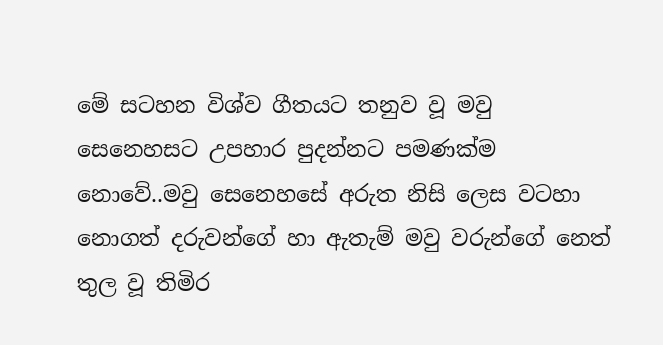මේ සටහන විශ්ව ගීතයට තනුව වූ මවු සෙනෙහසට උපහාර පුදන්නට පමණක්ම නොවේ..මවු සෙනෙහසේ අරුත නිසි ලෙස වටහා නොගත් දරුවන්ගේ හා ඇතැම් මවු වරුන්ගේ නෙත් තුල වූ තිමිර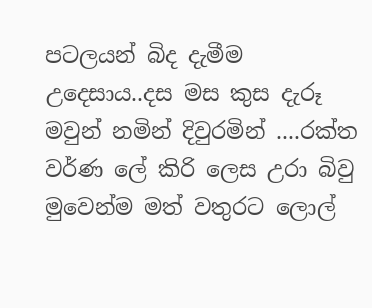පටලයන් බිද දැමීම උදෙසාය..දස මස කුස දැරූ මවුන් නමින් දිවුරමින් ....රක්ත වර්ණ ලේ කිරි ලෙස උරා බිවු මුවෙන්ම මත් වතුරට ලොල්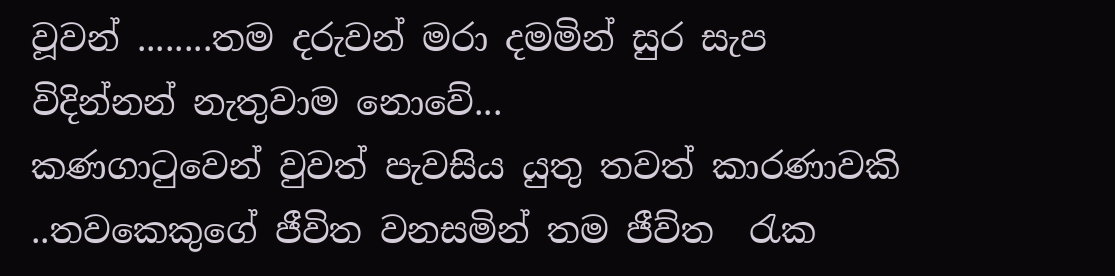වූවන් ........තම දරුවන් මරා දමමින් සුර සැප විදින්නන් නැතුවාම නොවේ...
කණගාටුවෙන් වුවත් පැවසිය යුතු තවත් කාරණාවකි ..තවකෙකුගේ ජීවිත වනසමින් තම ජීව්ත  රැක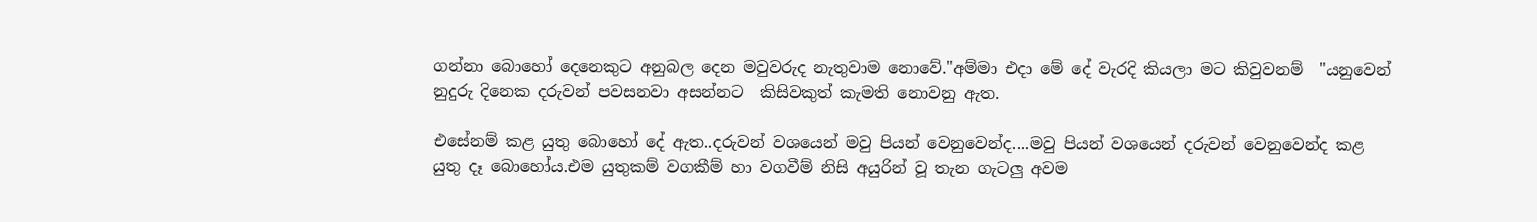ගන්නා බොහෝ දෙනෙකුට අනුබල දෙන මවුවරුද නැතුවාම නොවේ."අම්මා එදා මේ දේ වැරදි කියලා මට කිවුවනම්  "යනුවෙන් නුදුරු දිනෙක දරුවන් පවසනවා අසන්නට  කිසිවකුත් කැමති නොවනු ඇත.

එසේනම් කළ යුතු බොහෝ දේ ඇත..දරුවන් වශයෙන් මවු පියන් වෙනුවෙන්ද....මවු පියන් වශයෙන් දරුවන් වෙනුවෙන්ද කළ යුතු දෑ බොහෝය.එම යුතුකම් වගකීම් හා වගවීම් නිසි අයුරින් වූ තැන ගැටලු අවම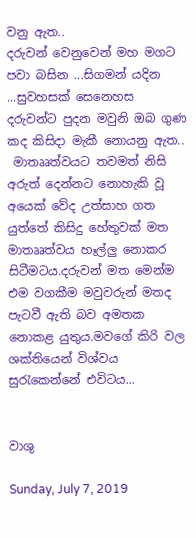වනු ඇත..
දරුවන් වෙනුවෙන් මහ මගට පවා බසින ...සිගමන් යදින ...සුවහසක් සෙනෙහස දරුවන්ට පුදන මවුනි ඔබ ගුණ කද කිසිදා මැකී නොයනු ඇත..
 මාතෲත්වයට තවමත් නිසි අරුත් දෙන්නට නොහැකි වූ අයෙක් වේද උත්සාහ ගත යුත්තේ කිසිදු හේතුවක් මත මාතෲත්වය හෑල්ලු නොකර සිටීමටය.දරුවන් මත මෙන්ම එම වගකීම මවුවරුන් මතද පැටවී ඇති බව අමතක නොකළ යුතුය.මවගේ කිරි වල ශක්තියෙන් විශ්වය  සුරැකෙන්නේ එවිටය...


වාශු

Sunday, July 7, 2019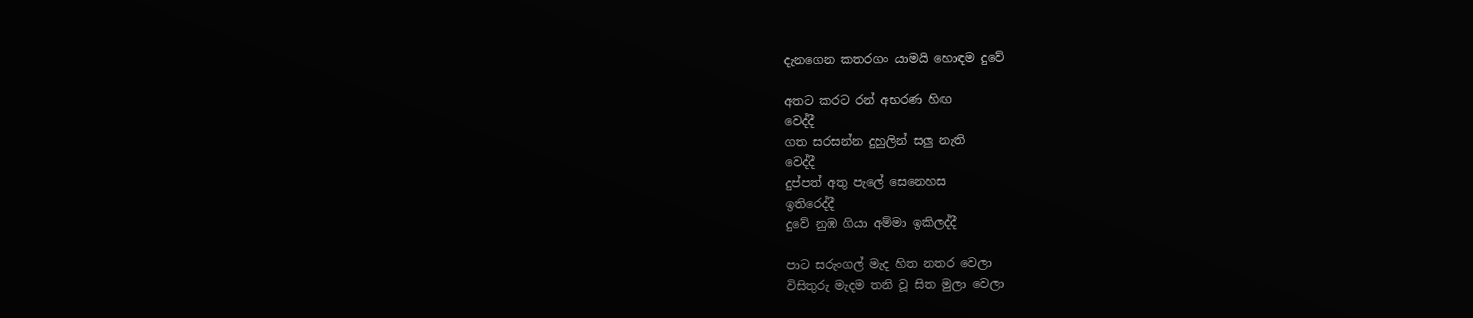දැනගෙන කතරගං යාමයි හොඳම දුවේ

අතට කරට රන් අභරණ හිඟ
වෙද්දී
ගත සරසන්න දුහුලින් සලු නැති
වෙද්දී
දුප්පත් අතු පැලේ සෙනෙහස
ඉතිරෙද්දී
දුවේ නුඹ ගියා අම්මා ඉකිලද්දී

පාට සරුංගල් මැද හිත නතර වෙලා
විසිතුරු මැදම තනි වූ සිත මුලා වෙලා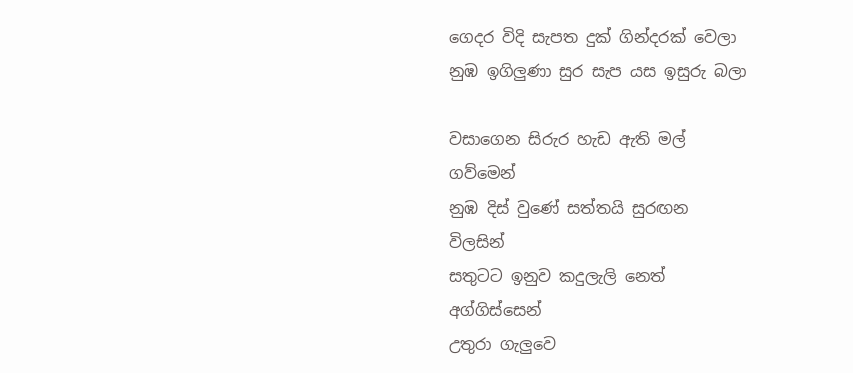ගෙදර විදි සැපත දුක් ගින්දරක් වෙලා
නුඹ ඉගිලුණා සුර සැප යස ඉසුරු බලා

වසාගෙන සිරුර හැඩ ඇති මල්
ගව්මෙන්
නුඹ දිස් වුණේ සත්තයි සුරඟන
විලසින්
සතුටට ඉනුව කදුලැලි නෙත්
අග්ගිස්සෙන්
උතුරා ගැලුවෙ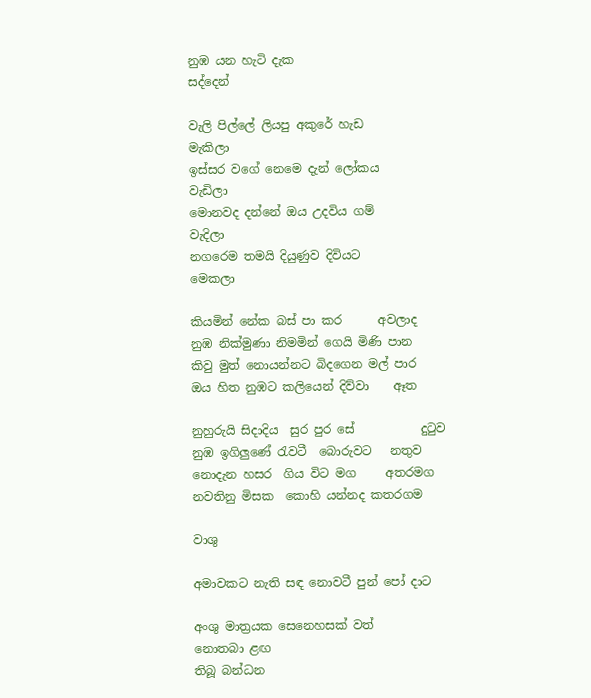නුඹ යන හැටි දැක
සද්දෙන්

වැලි පිල්ලේ ලියපු අකුරේ හැඩ
මැකිලා
ඉස්සර වගේ නෙමෙ දැන් ලෝකය
වැඩිලා
මොනවද දන්නේ ඔය උදවිය ගම්
වැදිලා
නගරෙම තමයි දියුණුව දිවියට
මෙකලා

කියමින් නේක බස් පා කර      අවලාද
නුඹ නික්මුණා නිමමින් ගෙයි මිණි පාන
කිවු මුත් නොයන්නට බිදගෙන මල් පාර
ඔය හිත නුඹට කලියෙන් දිව්වා    ඈත

නුහුරුයි සිදාදිය  සුර පුර සේ           දුටුව
නුඹ ඉගිලුණේ රැවටී  බොරුවට   නතුව
නොදැන හසර  ගිය විට මග     අතරමග
නවතිනු මිසක  කොහි යන්නද කතරගම

වාශු

අමාවකට නැති සඳ නොවටී පුන් පෝ දාට

අංශු මාත්‍රයක සෙනෙහසක් වත්
නොතබා ළඟ
තිබූ බන්ධන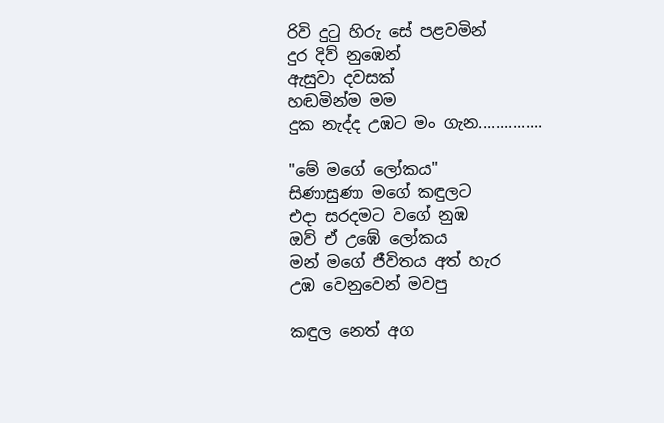රිවි දුටු හිරු සේ පළවමින්
දුර දිව් නුඹෙන්
ඇසුවා දවසක්
හඬමින්ම මම
දුක නැද්ද උඹට මං ගැන...............

"මේ මගේ ලෝකය"
සිණාසුණා මගේ කඳුලට
එදා සරදමට වගේ නුඹ
ඔව් ඒ උඹේ ලෝකය
මන් මගේ ජීවිතය අත් හැර
උඹ වෙනුවෙන් මවපු

කඳුල නෙත් අග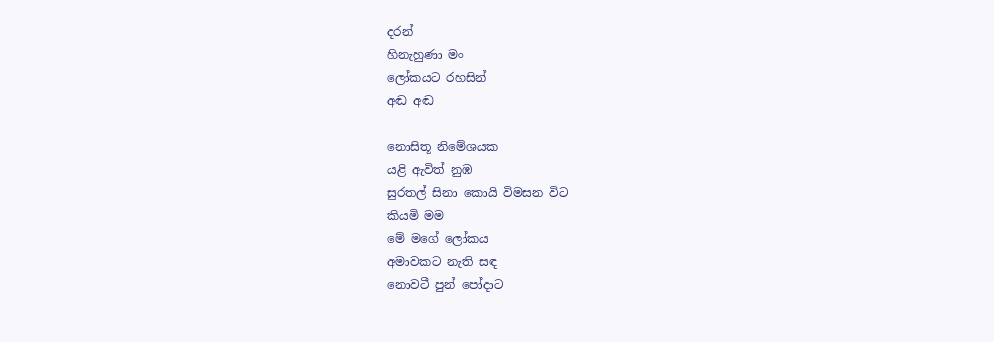දරන්
හිනැහුණා මං
ලෝකයට රහසින්
අඬ අඬ

නොසිතූ නිමේශයක
යළි ඇවිත් නුඹ
සුරතල් සිනා කොයි විමසන විට
කියමි මම
මේ මගේ ලෝකය
අමාවකට නැති සඳ
නොවටී පුන් පෝදාට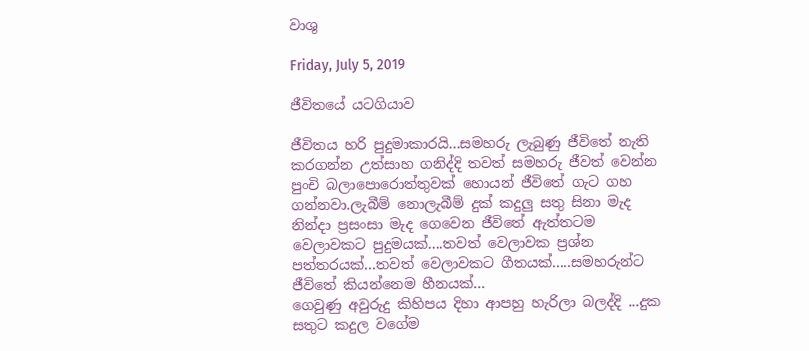වාශු

Friday, July 5, 2019

ජීවිතයේ යටගියාව

ජීවිතය හරි පුදුමාකාරයි...සමහරු ලැබුණු ජීවිතේ නැති  කරගන්න උත්සාහ ගනිද්දි තවත් සමහරු ජීවත් වෙන්න පුංචි බලාපොරොත්තුවක් හොයන් ජීවිතේ ගැට ගහ ගන්නවා.ලැබීම් නොලැබීම් දුක් කදුලු සතු සිනා මැද නින්දා ප්‍රසංසා මැද ගෙවෙන ජීවිතේ ඇත්තටම වෙලාවකට පුදුමයක්....තවත් වෙලාවක ප්‍රශ්න පත්තරයක්...තවත් වෙලාවකට ගීතයක්.....සමහරුන්ට ජීවිතේ කියන්නෙම හීනයක්...
ගෙවුණු අවුරුදු කිහිපය දිහා ආපහු හැරිලා බලද්දි ...දුක සතුට කදුල වගේම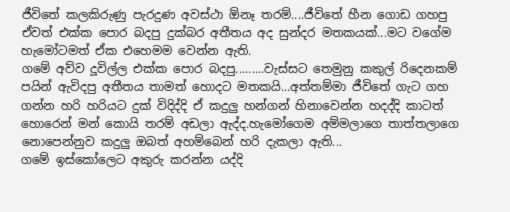ජීවිතේ කලකිරුණු පැරදුණ අවස්ථා ඕනෑ තරම්....ජීවිතේ හීන ගොඩ ගහපු ඒවත් එක්ක පොර බදපු දුක්බර අතීතය අද සුන්දර මතකයක්...මට වගේම හැමෝටමත් ඒක එහෙමම වෙන්න ඇති.
ගමේ අව්ව දූවිල්ල එක්ක පොර බදපු.........වැස්සට තෙමුනු කකුල් රිදෙනකම් පයින් ඇවිදපු අතීතය තාමත් හොදට මතකයි...අත්තම්මා ජීවිතේ ගැට ගහ ගන්න හරි හරියට දුක් විදිද්දි ඒ කදුලු හන්ගන් හිනාවෙන්න හදද්දි කාටත් හොරෙන් මන් කොයි තරම් අඩලා ඇද්ද.හැමෝගෙම අම්මලාගෙ තාත්තලාගෙ නොපෙන්නුව කදුලු ඔබත් අහම්බෙන් හරි දැකලා ඇති...
ගමේ ඉස්කෝලෙට අකුරු කරන්න යද්දි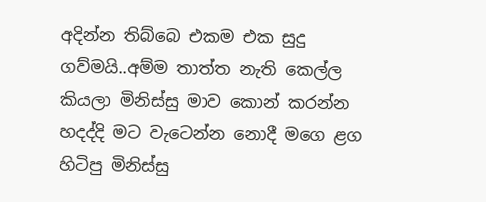අදින්න තිබ්බෙ එකම එක සුදු ගව්මයි..අම්ම තාත්ත නැති කෙල්ල කියලා මිනිස්සු මාව කොන් කරන්න හදද්දි මට වැටෙන්න නොදී මගෙ ළග හිටිපු මිනිස්සු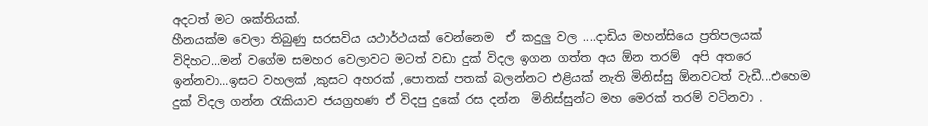අදටත් මට ශක්තියක්.
හීනයක්ම වෙලා තිබුණු සරසවිය යථාර්ථයක් වෙන්නෙම  ඒ කදුලු වල ....දාඩිය මහන්සියෙ ප්‍රතිපලයක් විදිහට...මන් වගේම සමහර වෙලාවට මටත් වඩා දුක් විදල ඉගන ගත්ත අය ඕන තරම්  අපි අතරෙ ඉන්නවා...ඉසට වහලක් ,කුසට අහරක් ,පොතක් පතක් බලන්නට එළියක් නැති මිනිස්සු ඕනවටත් වැඩී...එහෙම දුක් විදල ගන්න රැකියාව ජයග්‍රහණ ඒ විදපු දුකේ රස දන්න  මිනිස්සුන්ට මහ මෙරක් තරම් වටිනවා .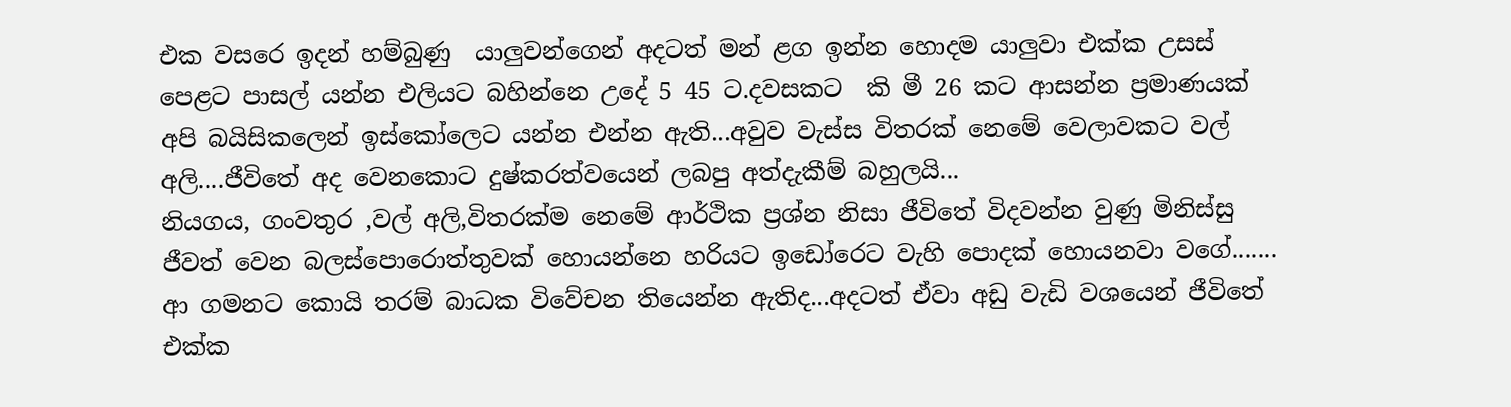එක වසරෙ ඉදන් හම්බුණු  යාලුවන්ගෙන් අදටත් මන් ළග ඉන්න හොදම යාලුවා එක්ක උසස් පෙළට පාසල් යන්න එලියට බහින්නෙ උදේ 5 45 ට.දවසකට  කි මී 26 කට ආසන්න ප්‍රමාණයක් අපි බයිසිකලෙන් ඉස්කෝලෙට යන්න එන්න ඇති...අවුව වැස්ස විතරක් නෙමේ වෙලාවකට වල් අලි....ජීවිතේ අද වෙනකොට දුෂ්කරත්වයෙන් ලබපු අත්දැකීම් බහුලයි...
නියගය, ගංවතුර ,වල් අලි,විතරක්ම නෙමේ ආර්ථික ප්‍රශ්න නිසා ජීවිතේ විදවන්න වුණු මිනිස්සු ජීවත් වෙන බලස්පොරොත්තුවක් හොයන්නෙ හරියට ඉඩෝරෙට වැහි පොදක් හොයනවා වගේ.......
ආ ගමනට කොයි තරම් බාධක විවේචන තියෙන්න ඇතිද...අදටත් ඒවා අඩු වැඩි වශයෙන් ජීවිතේ එක්ක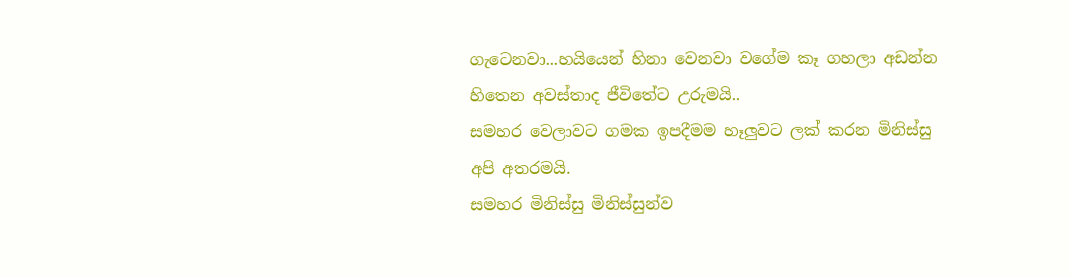ගැටෙනවා...හයියෙන් හිනා වෙනවා වගේම කෑ ගහලා අඩන්න හිතෙන අවස්තාද ජීවිතේට උරුමයි..
සමහර වෙලාවට ගමක ඉපදීමම හෑලුවට ලක් කරන මිනිස්සු අපි අතරමයි.
සමහර මිනිස්සු මිනිස්සුන්ව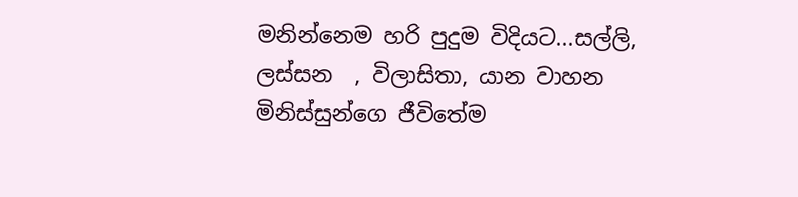මනින්නෙම හරි පුදුම විදියට...සල්ලි, ලස්සන  , විලාසිතා, යාන වාහන මිනිස්සුන්ගෙ ජීවිතේම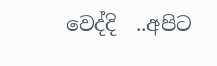වෙද්දි  ..අපිට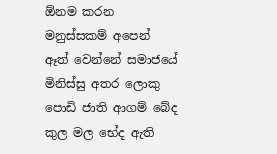ඕනම කරන මනුස්සකම් අපෙන් ඈත් වෙන්නේ සමාජයේ මිනිස්සු අතර ලොකු පොඩි ජාති ආගම් බේද කුල මල භේද ඇති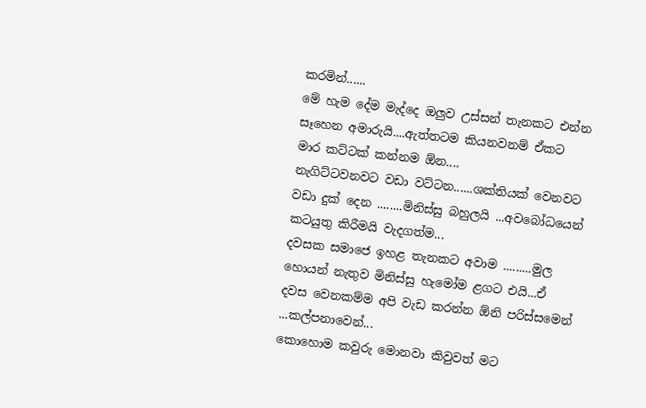කරමින්......
මේ හැම දේම මැද්දෙ ඔලුව උස්සන් තැනකට එන්න සෑහෙන අමාරුයි....ඇත්තටම කියනවනම් ඒකට මාර කට්ටක් කන්නම ඕන....
නැගිට්ටවනවට වඩා වට්ටන......ශක්තියක් වෙනවට වඩා දුක් දෙන ........මිනිස්සු බහුලයි ...අවබෝධයෙන් කටයුතු කිරීමයි වැදගත්ම...
දවසක සමාජෙ ඉහළ තැනකට අවාම .........මුල හොයන් නැතුව මිනිස්සු හැමෝම ළගට එයි...ඒ දවස වෙනකම්ම අපි වැඩ කරන්න ඕනි පරිස්සමෙන් ...කල්පනාවෙන්...
කොහොම කවුරු මොනවා කිවුවත් මට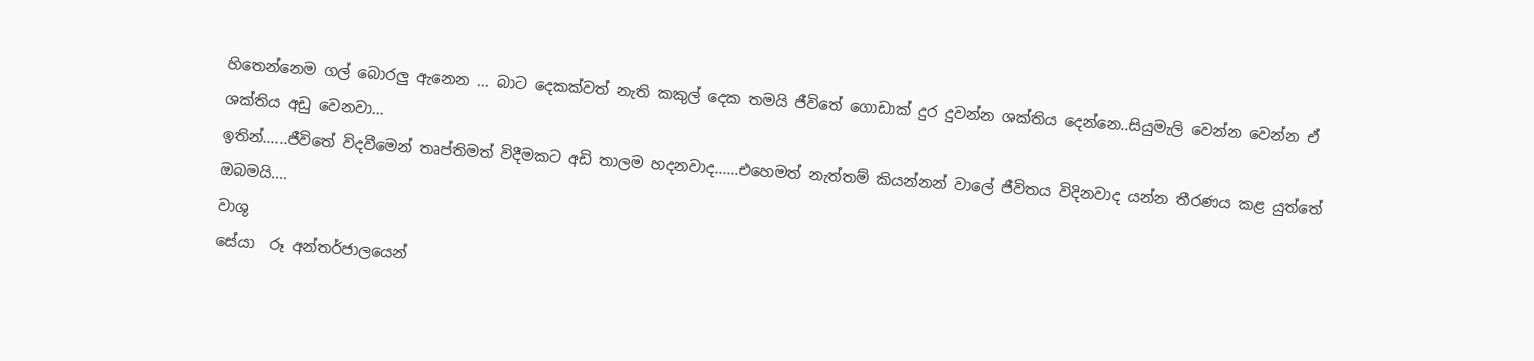හිතෙන්නෙම ගල් බොරලු ඇනෙන ... බාට දෙකක්වත් නැති කකුල් දෙක තමයි ජීවිතේ ගොඩාක් දුර දුවන්න ශක්තිය දෙන්නෙ..සියුමැලි වෙන්න වෙන්න ඒ ශක්තිය අඩු වෙනවා...
ඉතින්......ජීවිතේ විදවීමෙන් තෘප්තිමත් විදීමකට අඩි තාලම හදනවාද......එහෙමත් නැත්තම් කියන්නන් වාලේ ජීවිතය විදිනවාද යන්න තීරණය කළ යුත්තේ ඔබමයි....
වාශු
සේයා  රූ අන්තර්ජාලයෙන්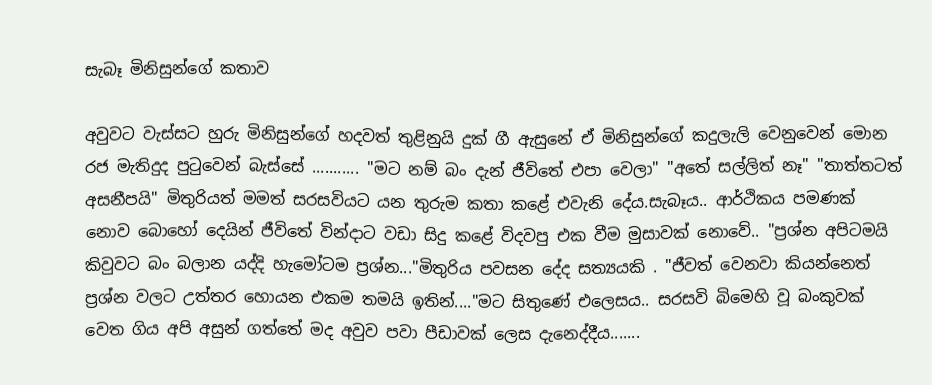සැබෑ මිනිසුන්ගේ කතාව

අවුවට වැස්සට හුරු මිනිසුන්ගේ හදවත් තුළිනුයි දුක් ගී ඇසුනේ ඒ මිනිසුන්ගේ කදුලැලි වෙනුවෙන් මොන රජ මැතිදුද පුටුවෙන් බැස්සේ ........... "මට නම් බං දැන් ජීවිතේ එපා වෙලා" "අතේ සල්ලිත් නෑ" "තාත්තටත් අසනීපයි" මිතුරියත් මමත් සරසවියට යන තුරුම කතා කළේ එවැනි දේය.සැබෑය.. ආර්ථිකය පමණක් නොව බොහෝ දෙයින් ජීවිතේ වින්දාට වඩා සිදු කළේ විදවපු එක වීම මුසාවක් නොවේ.. "ප්‍රශ්න අපිටමයි කිවුවට බං බලාන යද්දි හැමෝටම ප්‍රශ්න..."මිතුරිය පවසන දේද සත්‍යයකි . "ජීවත් වෙනවා කි‍යන්නෙත් ප්‍රශ්න වලට උත්තර හොයන එකම තමයි ඉතින්...."මට සිතුණේ එලෙසය.. සරසවි බිමෙහි වූ බංකුවක් වෙත ගිය අපි අසුන් ගත්තේ මද අවුව පවා පීඩාවක් ලෙස දැනෙද්දීය.......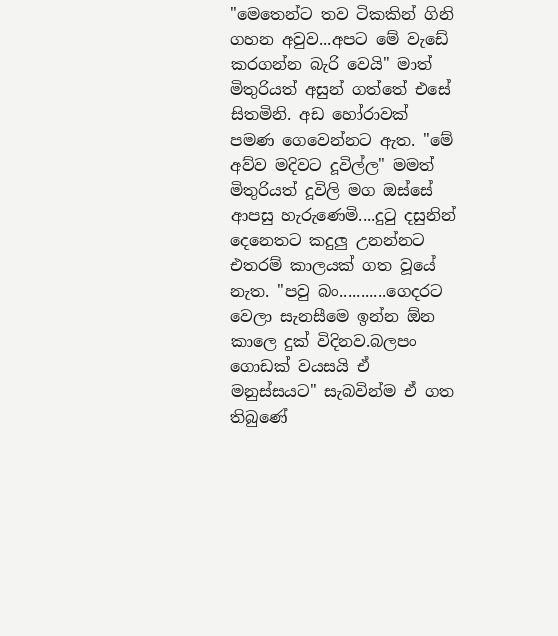"මෙතෙන්ට තව ටිකකින් ගිනි ගහන අවුව...අපට මේ වැඩේ කරගන්න බැරි වෙයි" මාත් මිතුරියත් අසුන් ගත්තේ එසේ සිතමිනි. අඩ හෝරාවක් පමණ ගෙවෙන්නට ඇත. "මේ අව්ව මදිවට දූවිල්ල" මමත් මිතුරියත් දූවිලි මග ඔස්සේ ආපසු හැරුණෙමි....දුටු දසුනින් දෙනෙතට කදුලු උනන්නට එතරම් කාලයක් ගත වූයේ නැත. "පවු බං...........ගෙදරට වෙලා සැනසීමෙ ඉන්න ඕන කාලෙ දුක් විදිනව.බලපං ගොඩක් වයසයි ඒ මනුස්සයට" සැබවින්ම ඒ ගත තිබුණේ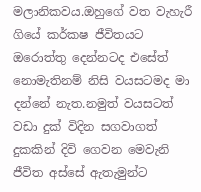මලානිකවය.ඔහුගේ වත වැහැරී ගියේ කර්කෂ ජීවිතයට ඔරොත්තු දෙන්නටද එසේත් නොමැතිනම් නිසි වයසටමද මා දන්නේ නැත.නමුත් වයසටත් වඩා දුක් විදින සගවාගත් දුකකින් දිවි ගෙවන මෙවැනි ජීවිත අස්සේ ඇතැමුන්ට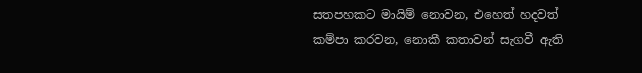සතපහකට මායිම් නොවන, එහෙත් හදවත් කම්පා කරවන, නොකී කතාවන් සැගවී ඇති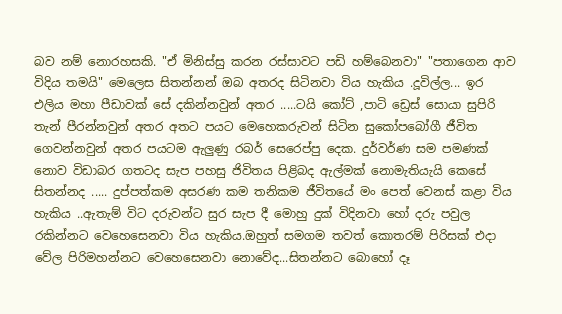බව නම් නොරහසකි. "ඒ මිනිස්සු කරන රස්සාවට පඩි හම්බෙනවා" "පතාගෙන ආව විදිය තමයි" මෙලෙස සිතන්නන් ඔබ අතරද සිටිනවා විය හැකිය .දූවිල්ල... ඉර එලිය මහා පීඩාවක් සේ දකින්නවුන් අතර .....ටයි කෝට් ,පාටි ඩ්‍රෙස් සොයා සුපිරි තැන් පීරන්නවුන් අතර අතට පයට මෙහෙකරුවන් සිටින සුකෝපබෝගී ජීවිත ගෙවන්නවුන් අතර පයටම ඇලුණු රබර් සෙරෙප්පු දෙක. දුර්වර්ණ සම පමණක් නොව විඩාබර ගතටද සැප පහසු ජිවිතය පිළිබද ඇල්මක් නොමැතියැයි කෙසේ සිතන්නද ..... දුප්පත්කම අසරණ කම තනිකම ජීවිතයේ මං පෙත් වෙනස් කළා විය හැකිය ..ඇතැම් විට දරුවන්ට සුර සැප දී මොහු දුක් විදිනවා හෝ දරු පවුල රකින්නට වෙහෙසෙනවා විය හැකිය.ඔහුත් සමගම තවත් කොතරම් පිරිසක් එදා වේල පිරිමහන්නට වෙහෙසෙනවා නොවේද...සිතන්නට බොහෝ දෑ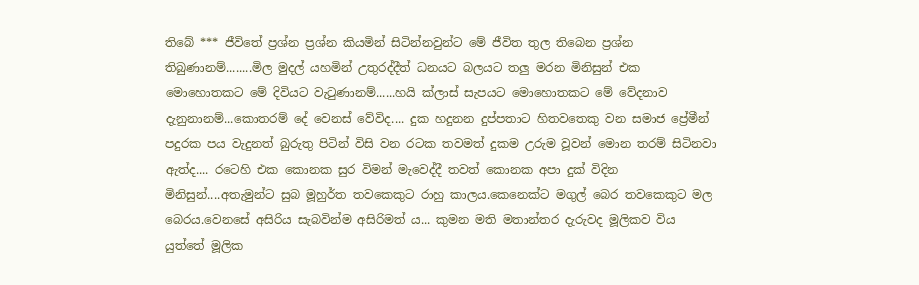තිබේ *** ජීවිතේ ප්‍රශ්න ප්‍රශ්න කියමින් සිටින්නවුන්ට මේ ජීවිත තුල තිබෙන ප්‍රශ්න තිබුණානම්........මිල මුදල් යහමින් උතුරද්දීත් ධනයට බලයට තලු මරන මිනිසුන් එක මොහොතකට මේ දිවියට වැටුණානම්......හයි ක්ලාස් සැපයට මොහොතකට මේ වේදනාව දැනුනානම්...කොතරම් දේ වෙනස් වේවිද.... දුක හදුනන දුප්පතාට හිතවතෙකු වන සමාජ ප්‍රේමීන් පදුරක පය වැදුනත් බුරුතු පිටින් විසි වන රටක තවමත් දුකම උරුම වූවන් මොන තරම් සිටිනවා ඇත්ද.... රටෙහි එක කොනක සුර විමන් මැවෙද්දී තවත් කොනක අපා දුක් විදින මිනිසුන්....අතැමුන්ට සුබ මූහුර්ත තවකෙකුට රාහු කාලය.කෙනෙක්ට මගුල් බෙර තවකෙකුට මල බෙරය.වෙනසේ අසිරිය සැබවින්ම අසිරිමත්‍ ය... කුමන මති මතාන්තර දැරුවද මූලිකව විය යුත්තේ මූලික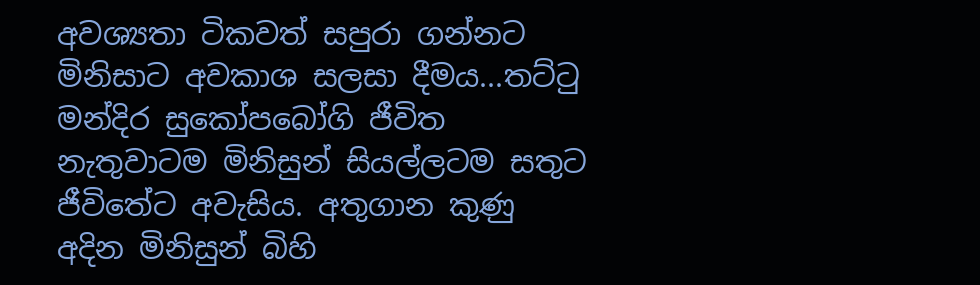අවශ්‍යතා ටිකවත් සපුරා ගන්නට මිනිසාට අවකාශ සලසා දීමය...තට්ටු මන්දිර සුකෝපබෝගි ජීවිත නැතුවාටම මිනිසුන් සියල්ලටම සතුට ජීවිතේට අවැසිය. අතුගාන කුණු අදින මිනිසුන් බිහි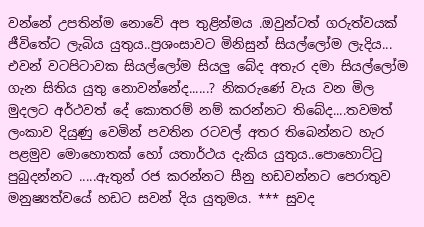වන්නේ උපතින්ම නොවේ අප තුළින්මය .ඔවුන්ටත් ගරුත්වයක් ජීවිතේට ලැබිය යුතුය..ප්‍රශංසාවට මිනිසුන් සියල්ලෝම ලැදිය... එවන් වටපිටාවක සියල්ලෝම සියලු බේද අතැර දමා සියල්ලෝම ගැන සිතිය යුතු නොවන්නේද......? නිකරුණේ වැය වන මිල මුදලට අර්ථවත් දේ කොතරම් නම් කරන්නට තිබේද....තවමත් ලංකාව දියුණු වෙමින් පවතින රටවල් අතර තිබෙන්නට හැර පළමුව මොහොතක් හෝ යතාර්ථය දැකිය යුතුය..පොහොට්ටු පුබුදන්නට .....ඇතුන් රජ කරන්නට සීනු හඩවන්නට පෙරාතුව මනුෂ්‍යත්වයේ හඩට සවන් දිය යුතුමය. *** සුවද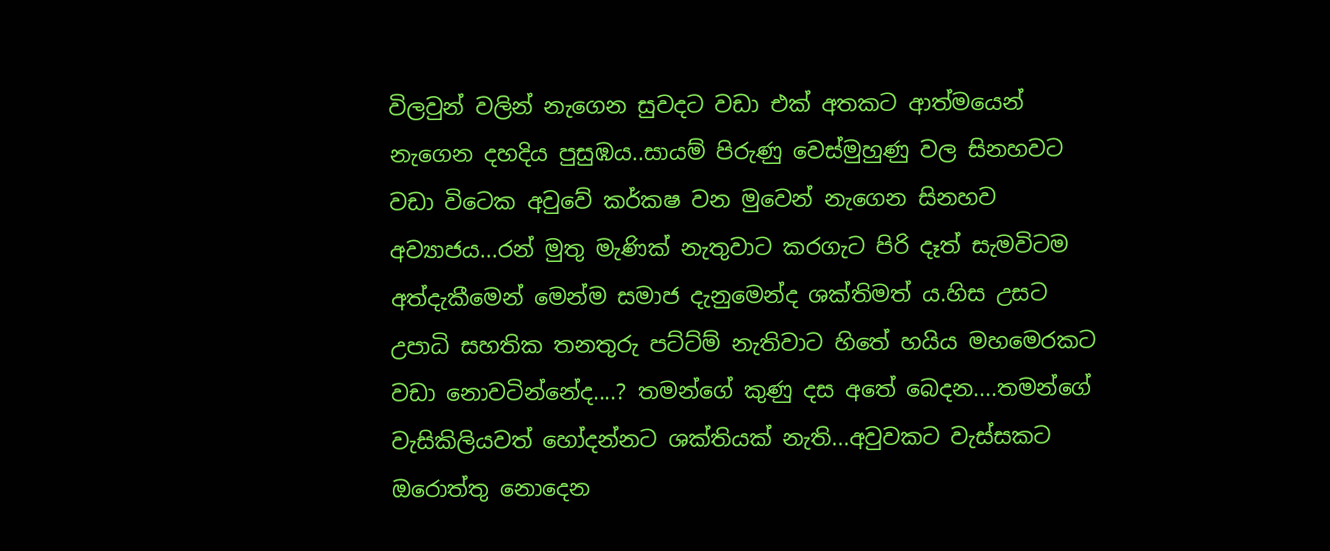විලවුන් වලින් නැගෙන සුවදට වඩා එක් අතකට ආත්මයෙන් නැගෙන දහදිය පුසුඹය..සායම් පිරුණු වෙස්මුහුණු වල සිනහවට වඩා විටෙක අවුවේ කර්කෂ වන මුවෙන් නැගෙන සිනහව අව්‍යාජය...රන් මුතු මැණික් නැතුවාට කරගැට පිරි දෑත් සැමවිටම අත්දැකීමෙන් මෙන්ම සමාජ දැනුමෙන්ද ශක්තිමත්‍ ය.හිස උසට උපාධි සහතික තනතුරු පට්ට්ම් නැතිවාට හිතේ හයිය මහමෙරකට වඩා නොවටින්නේද....? තමන්ගේ කුණු දස අතේ බෙදන....තමන්ගේ වැසිකිලියවත් හෝදන්නට ශක්තියක් නැති...අවුවකට වැස්සකට ඔරොත්තු නොදෙන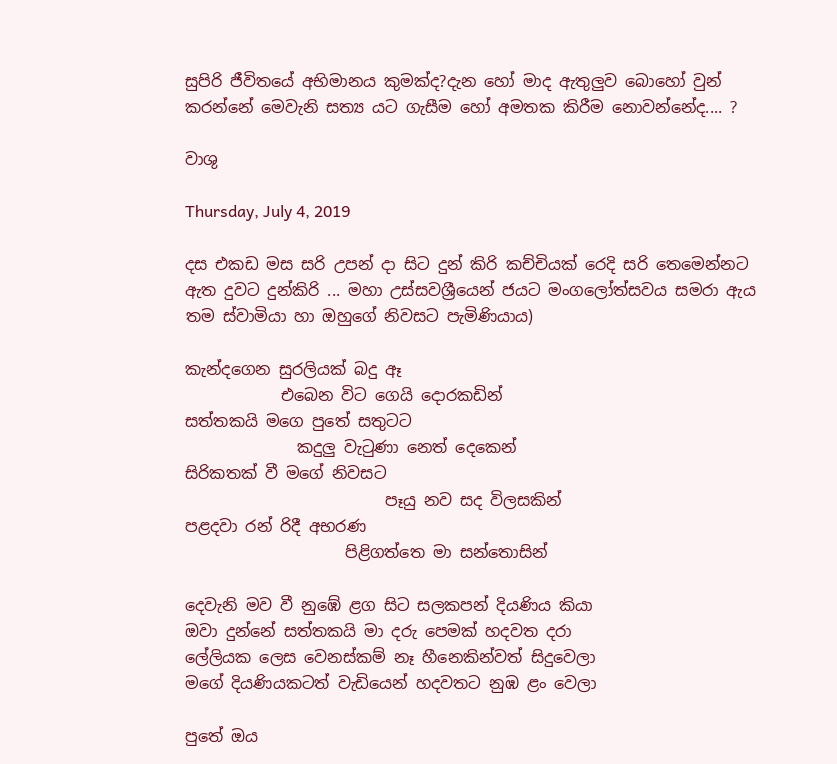සුපිරි ජීවිතයේ අභිමානය කුමක්ද?දැන හෝ මාද ඇතුලුව බොහෝ වුන් කරන්නේ මෙවැනි සත්‍ය යට ගැසීම හෝ අමතක කිරීම නොවන්නේද.... ?

වාශු

Thursday, July 4, 2019

දස එකඩ මස සරි උපන් දා සිට දුන් කිරි කච්චියක් රෙදි සරි තෙමෙන්නට ඇත දුවට දුන්කිරි ... මහා උස්සවශ්‍රීයෙන් ජයට මංගලෝත්සවය සමරා ඇය තම ස්වාමියා හා ඔහුගේ නිවසට පැමිණියාය)

කැන්දගෙන සුරලියක් බදු ඈ
            එබෙන විට ගෙයි දොරකඩින්
සත්තකයි මගෙ පුතේ සතුටට
              කදුලු වැටුණා නෙත් දෙකෙන්
සිරිකතක් වී මගේ නිවසට
                         පෑයු නව සද විලසකින්
පළදවා රන් ‍රිදී අභරණ
                    පිළිගත්තෙ මා සන්තොසින්

දෙවැනි මව වී නුඹේ ළග සිට සලකපන් දියණිය කියා
ඔවා දුන්නේ සත්තකයි මා දරු පෙමක් හදවත දරා
ලේලියක ලෙස වෙනස්කම් නෑ හීනෙකින්වත් සිදුවෙලා
මගේ දියණියකටත් වැඩියෙන් හදවතට නුඹ ළං වෙලා

පුතේ ඔය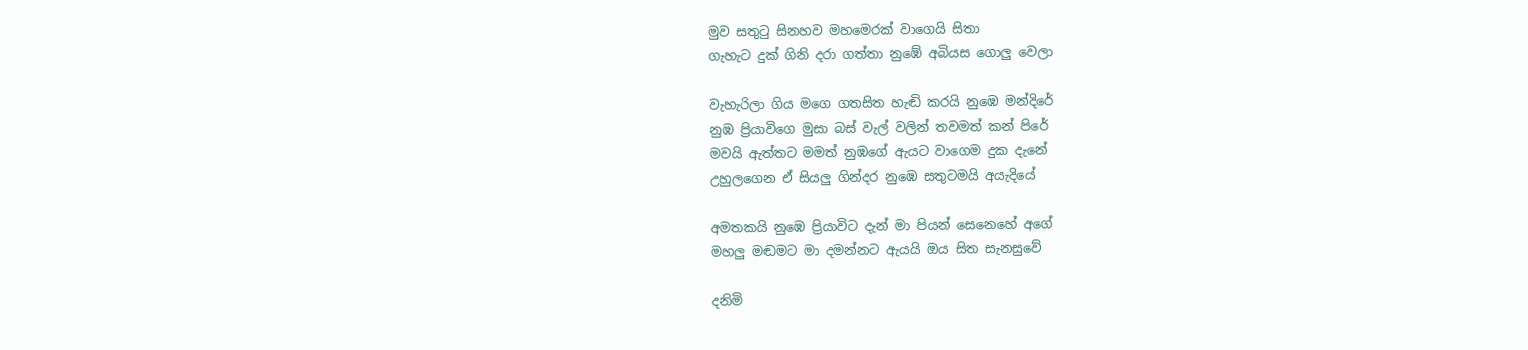මුව සතුටු සිනහව මහමෙරක් වාගෙයි සිතා
ගැහැට දුක් ගිනි දරා ගත්තා නුඹේ අබියස ගොලු වෙලා

වැහැරිලා ගිය මගෙ ගතසිත හැඬි කරයි නුඹෙ මන්දිරේ
නුඹ ප්‍රියාවිගෙ මුසා බස් වැල් වලින් තවමත් කන් පිරේ
මවයි ඇත්තට මමත් නුඹගේ ඇයට වාගෙම දුක දැනේ
උහුලගෙන ඒ සියලු ගින්දර නුඹෙ සතුටමයි අයැදියේ

අමතකයි නුඹෙ ප්‍රියාවිට දැන් මා පියන් සෙනෙහේ අගේ
මහලු මඬමට මා දමන්නට ඇයයි ඔය සිත සැනසුවේ

දනිමි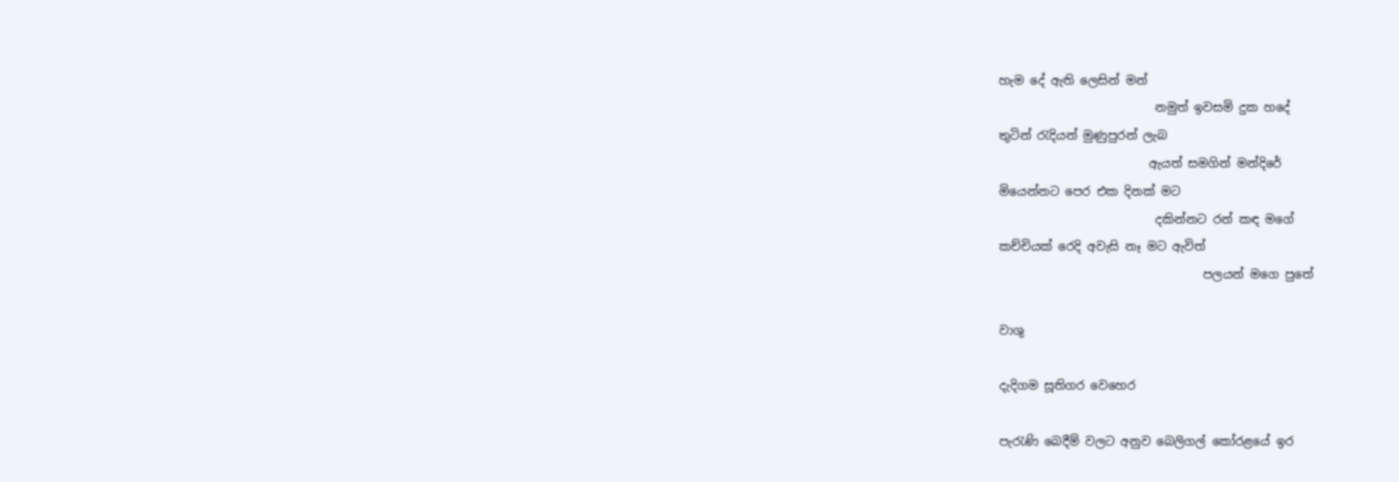හැම දේ ඇති ලෙසින් මන්
                          නමුත් ඉවසමි දුක හදේ
තුටින් රැදියන් මුණුපුරන් ලැබ
                         ඇයත් සමගින් මන්දිරේ
මියෙන්නට පෙර එක දිනක් මට
                          දකින්නට රන් කඳ මගේ
කච්චියක් රෙදි අවැසි නෑ මට ඇවිත්
                                  පලයන් මගෙ පුතේ

වාශු

දැදිගම සූතිගර වෙහෙර

පැරැණි බෙදීම් වලට අනුව බෙලිගල් කෝරළයේ ඉර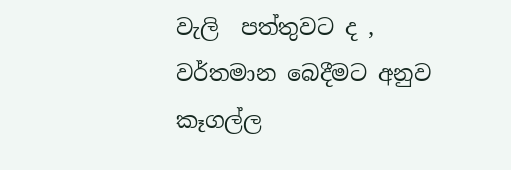වැලි  පත්තුවට ද , වර්තමාන බෙදීමට අනුව කෑගල්ල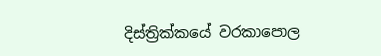දිස්ත්‍රික්කයේ වරකාපොල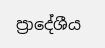ප්‍රාදේශීය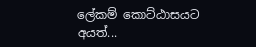ලේකම් කොට්ඨාසයට අයත්...